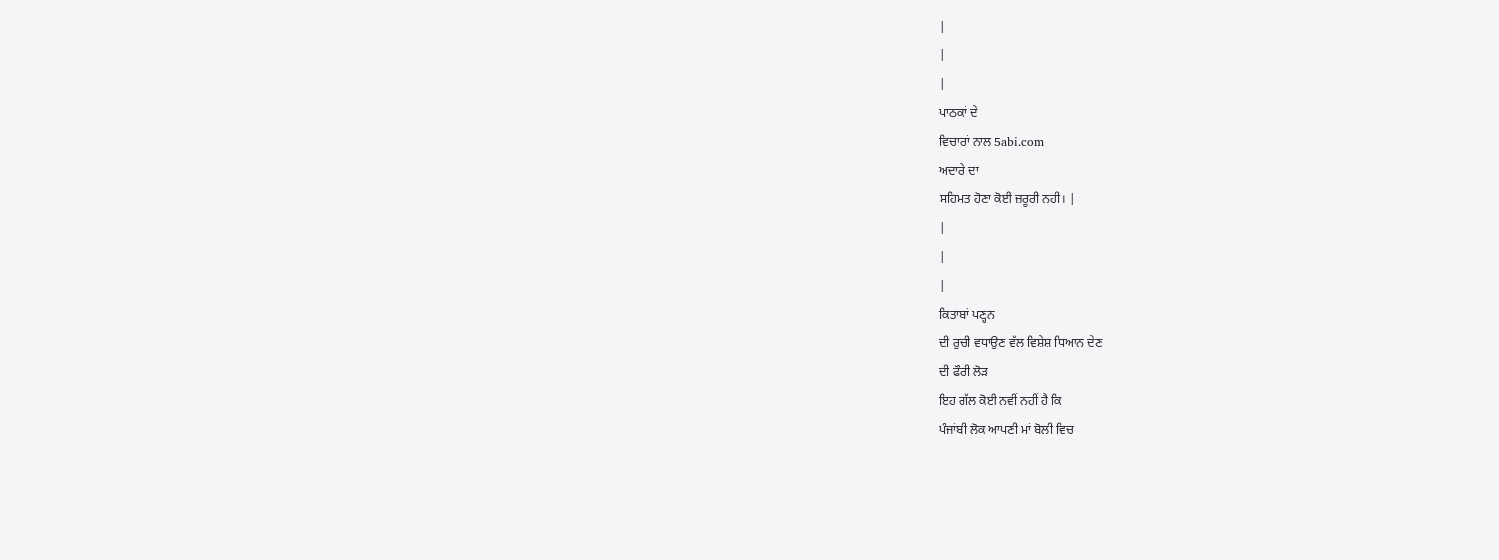|
|
|
ਪਾਠਕਾਂ ਦੇ
ਵਿਚਾਰਾਂ ਨਾਲ 5abi.com
ਅਦਾਰੇ ਦਾ
ਸਹਿਮਤ ਹੋਣਾ ਕੋਈ ਜ਼ਰੂਰੀ ਨਹੀ। |
|
|
|
ਕਿਤਾਬਾਂ ਪਣ੍ਹਨ
ਦੀ ਰੁਚੀ ਵਧਾਉਣ ਵੱਲ ਵਿਸ਼ੇਸ਼ ਧਿਆਨ ਦੇਣ
ਦੀ ਫੌਰੀ ਲੋੜ
ਇਹ ਗੱਲ ਕੋਈ ਨਵੀਂ ਨਹੀਂ ਹੈ ਕਿ
ਪੰਜਾਂਬੀ ਲੋਕ ਆਪਣੀ ਮਾਂ ਬੋਲੀ ਵਿਚ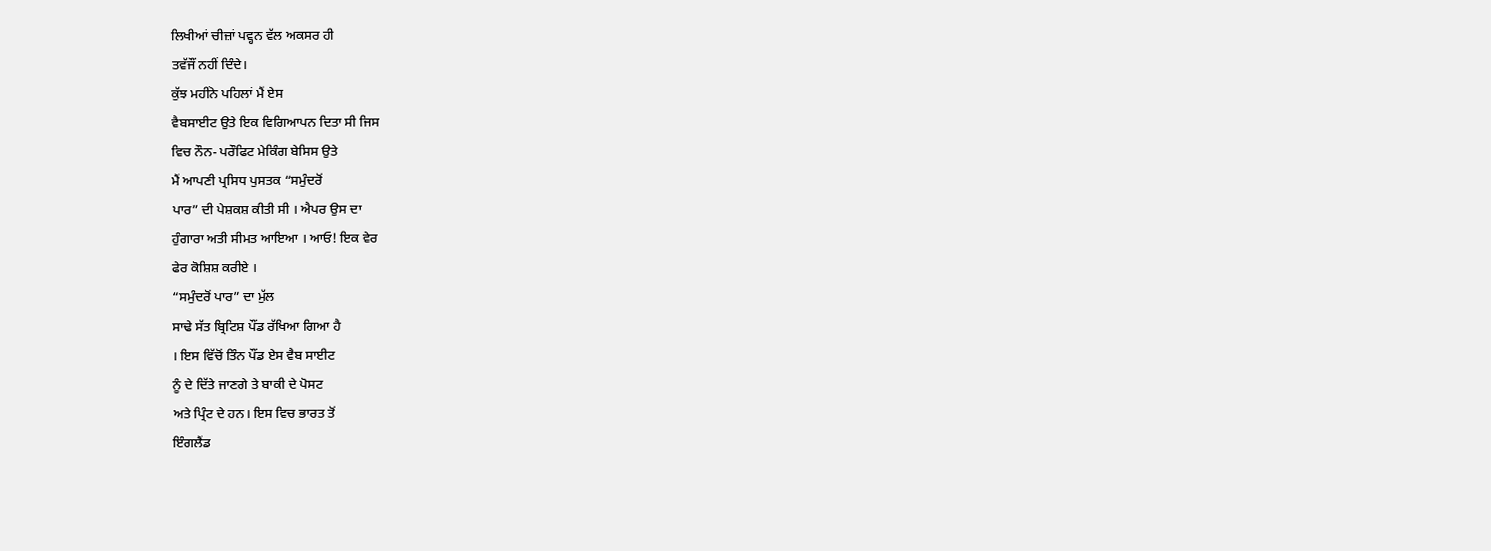ਲਿਖੀਆਂ ਚੀਜ਼ਾਂ ਪਵ੍ਹਨ ਵੱਲ ਅਕਸਰ ਹੀ
ਤਵੱਜੌਂ ਨਹੀਂ ਦਿੰਦੇ।
ਕੁੱਝ ਮਹੀਂਨੇ ਪਹਿਲਾਂ ਮੈਂ ਏਸ
ਵੈਬਸਾਈਟ ਉਤੇ ਇਕ ਵਿਗਿਆਪਨ ਦਿਤਾ ਸੀ ਜਿਸ
ਵਿਚ ਨੌਨ- ਪਰੌਫਿਟ ਮੇਕਿੰਗ ਬੇਸਿਸ ਉਤੇ
ਮੈਂ ਆਪਣੀ ਪ੍ਰਸਿਧ ਪੁਸਤਕ “ਸਮੁੰਦਰੋਂ
ਪਾਰ” ਦੀ ਪੇਸ਼ਕਸ਼ ਕੀਤੀ ਸੀ । ਐਪਰ ਉਸ ਦਾ
ਹੁੰਗਾਰਾ ਅਤੀ ਸੀਮਤ ਆਇਆ । ਆਓ! ਇਕ ਵੇਰ
ਫੇਰ ਕੋਸ਼ਿਸ਼ ਕਰੀਏ ।
“ਸਮੁੰਦਰੋਂ ਪਾਰ” ਦਾ ਮੁੱਲ
ਸਾਢੇ ਸੱਤ ਬ੍ਰਿਟਿਸ਼ ਪੌਂਡ ਰੱਖਿਆ ਗਿਆ ਹੈ
। ਇਸ ਵਿੱਚੋਂ ਤਿੰਨ ਪੌਂਡ ਏਸ ਵੈਬ ਸਾਈਟ
ਨੂੰ ਦੇ ਦਿੱਤੇ ਜਾਣਗੇ ਤੇ ਬਾਕੀ ਦੇ ਪੋਸਟ
ਅਤੇ ਪ੍ਰਿੰਟ ਦੇ ਹਨ। ਇਸ ਵਿਚ ਭਾਰਤ ਤੋਂ
ਇੰਗਲੈਂਡ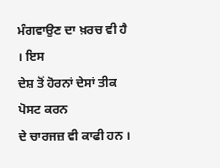ਮੰਗਵਾਉਣ ਦਾ ਖ਼ਰਚ ਵੀ ਹੈ । ਇਸ
ਦੇਸ਼ ਤੋਂ ਹੋਰਨਾਂ ਦੇਸਾਂ ਤੀਕ ਪੋਸਟ ਕਰਨ
ਦੇ ਚਾਰਜਜ਼ ਵੀ ਕਾਫੀ ਹਨ ।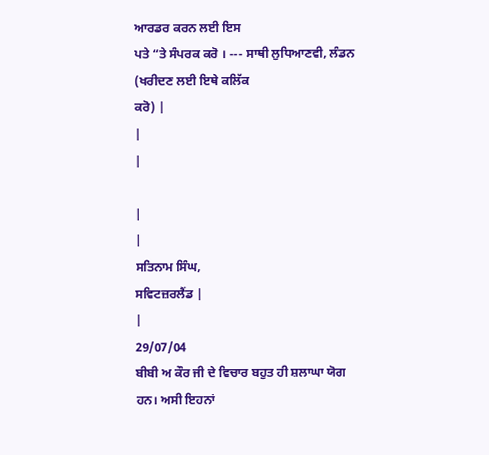ਆਰਡਰ ਕਰਨ ਲਈ ਇਸ
ਪਤੇ “ਤੇ ਸੰਪਰਕ ਕਰੋ । --- ਸਾਥੀ ਲੁਧਿਆਣਵੀ, ਲੰਡਨ (ਖਰੀਦਣ ਲਈ ਇਥੇ ਕਲਿੱਕ
ਕਰੋ) |
|
|

|
|
ਸਤਿਨਾਮ ਸਿੰਘ,
ਸਵਿਟਜ਼ਰਲੈਂਡ |
|
29/07/04
ਬੀਬੀ ਅ ਕੌਰ ਜੀ ਦੇ ਵਿਚਾਰ ਬਹੁਤ ਹੀ ਸ਼ਲਾਘਾ ਯੋਗ ਹਨ। ਅਸੀ ਇਹਨਾਂ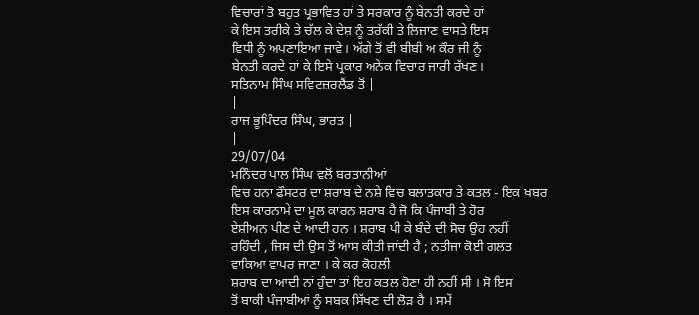ਵਿਚਾਰਾਂ ਤੋ ਬਹੁਤ ਪ੍ਰਭਾਵਿਤ ਹਾਂ ਤੇ ਸਰਕਾਰ ਨੂੰ ਬੇਨਤੀ ਕਰਦੇ ਹਾਂ
ਕੇ ਇਸ ਤਰੀਕੇ ਤੇ ਚੱਲ ਕੇ ਦੇਸ਼ ਨੂੰ ਤਰੱਕੀ ਤੇ ਲਿਜਾਣ ਵਾਸਤੇ ਇਸ
ਵਿਧੀ ਨੂੰ ਅਪਣਾਇਆ ਜਾਵੇ। ਅੱਗੇ ਤੋਂ ਵੀ ਬੀਬੀ ਅ ਕੌਰ ਜੀ ਨੂੰ
ਬੇਨਤੀ ਕਰਦੇ ਹਾਂ ਕੇ ਇਸੇ ਪ੍ਰਕਾਰ ਅਨੇਕ ਵਿਚਾਰ ਜਾਰੀ ਰੱਖਣ।
ਸਤਿਨਾਮ ਸਿੰਘ ਸਵਿਟਜ਼ਰਲੈਂਡ ਤੋਂ |
|
ਰਾਜ ਭੂਪਿੰਦਰ ਸਿੰਘ, ਭਾਰਤ |
|
29/07/04
ਮਨਿੰਦਰ ਪਾਲ ਸਿੰਘ ਵਲੋਂ ਬਰਤਾਨੀਆਂ
ਵਿਚ ਹਨਾ ਫੌਸਟਰ ਦਾ ਸ਼ਰਾਬ ਦੇ ਨਸ਼ੇ ਵਿਚ ਬਲਾਤਕਾਰ ਤੇ ਕਤਲ - ਇਕ ਖਬਰ
ਇਸ ਕਾਰਨਾਮੇ ਦਾ ਮੂਲ ਕਾਰਨ ਸ਼ਰਾਬ ਹੈ ਜੋ ਕਿ ਪੰਜਾਬੀ ਤੇ ਹੋਰ
ਏਸ਼ੀਅਨ ਪੀਣ ਦੇ ਆਦੀ ਹਨ । ਸ਼ਰਾਬ ਪੀ ਕੇ ਬੰਦੇ ਦੀ ਸੋਚ ਉਹ ਨਹੀਂ
ਰਹਿੰਦੀ , ਜਿਸ ਦੀ ਉਸ ਤੋਂ ਆਸ ਕੀਤੀ ਜਾਂਦੀ ਹੈ ; ਨਤੀਜਾ ਕੋਈ ਗਲਤ
ਵਾਕਿਆ ਵਾਪਰ ਜਾਣਾ । ਕੇ ਕਰ ਕੋਹਲੀ
ਸ਼ਰਾਬ ਦਾ ਆਦੀ ਨਾਂ ਹੁੰਦਾ ਤਾਂ ਇਹ ਕਤਲ ਹੋਣਾ ਹੀ ਨਹੀਂ ਸੀ । ਸੋ ਇਸ
ਤੋਂ ਬਾਕੀ ਪੰਜਾਬੀਆਂ ਨੂੰ ਸਬਕ ਸਿੱਖਣ ਦੀ ਲੋੜ ਹੈ । ਸਮੇਂ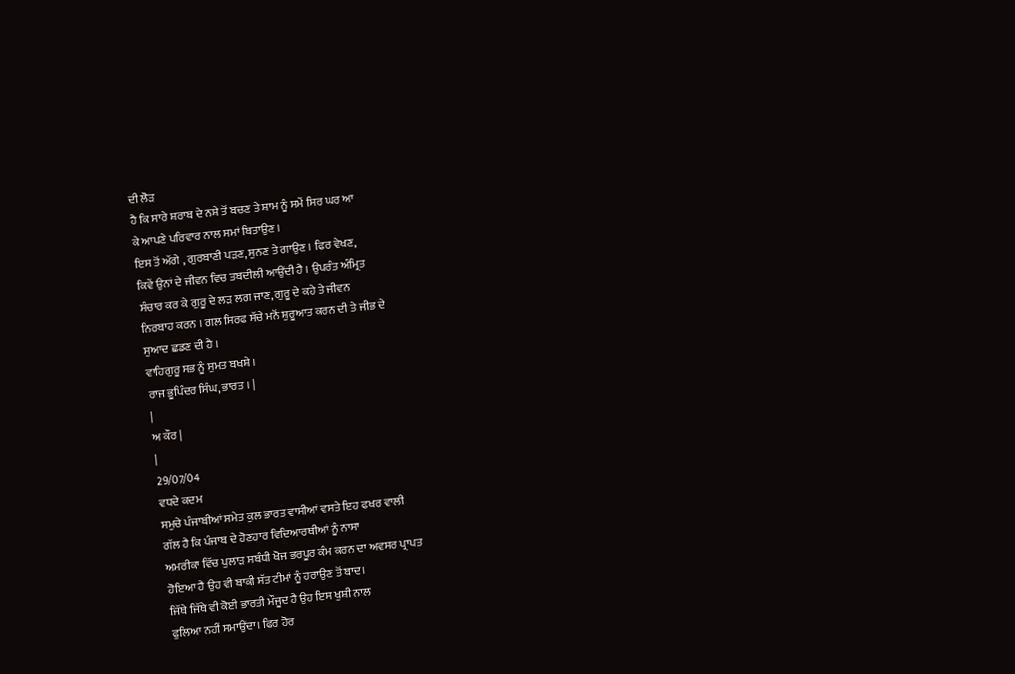ਦੀ ਲੋੜ
ਹੈ ਕਿ ਸਾਰੇ ਸ਼ਰਾਬ ਦੇ ਨਸ਼ੇ ਤੋਂ ਬਚਣ ਤੇ ਸ਼ਾਮ ਨੂੰ ਸਮੇਂ ਸਿਰ ਘਰ ਆ
ਕੇ ਆਪਣੇ ਪਰਿਵਾਰ ਨਾਲ ਸਮਾਂ ਬਿਤਾਉਣ ।
ਇਸ ਤੋਂ ਅੱਗੇ , ਗੁਰਬਾਣੀ ਪੜਣ, ਸੁਨਣ ਤੇ ਗਾਉਣ । ਫਿਰ ਵੇਖਣ,
ਕਿਵੇਂ ਉਨਾਂ ਦੇ ਜੀਵਨ ਵਿਚ ਤਬਦੀਲੀ ਆਉਂਦੀ ਹੈ । ਉਪਰੰਤ ਅੰਮ੍ਰਿਤ
ਸੰਚਾਰ ਕਰ ਕੇ ਗੁਰੂ ਦੇ ਲੜ ਲਗ ਜਾਣ, ਗੁਰੂ ਦੇ ਕਹੇ ਤੇ ਜੀਵਨ
ਨਿਰਬਾਹ ਕਰਨ । ਗਲ ਸਿਰਫ ਸੱਚੇ ਮਨੋਂ ਸ਼ੁਰੂਆਤ ਕਰਨ ਦੀ ਤੇ ਜੀਭ ਦੇ
ਸੁਆਦ ਛਡਣ ਦੀ ਹੈ ।
ਵਾਹਿਗੁਰੂ ਸਭ ਨੂੰ ਸੁਮਤ ਬਖਸ਼ੇ ।
ਰਾਜ ਭੂਪਿੰਦਰ ਸਿੰਘ, ਭਾਰਤ । |
|
ਅ ਕੌਰ |
|
29/07/04
ਵਧਦੇ ਕਦਮ
ਸਮੁਚੇ ਪੰਜਾਬੀਆਂ ਸਮੇਤ ਕੁਲ ਭਾਰਤ ਵਾਸੀਆਂ ਵਸਤੇ ਇਹ ਫਖਰ ਵਾਲੀ
ਗੱਲ ਹੈ ਕਿ ਪੰਜਾਬ ਦੇ ਹੋਣਹਾਰ ਵਿਦਿਆਰਥੀਆਂ ਨੂੰ ਨਾਸਾ
ਅਮਰੀਕਾ ਵਿੱਚ ਪੁਲਾੜ ਸਬੰਧੀ ਖੋਜ ਭਰਪੂਰ ਕੰਮ ਕਰਨ ਦਾ ਅਵਸਰ ਪ੍ਰਾਪਤ
ਹੋਇਆ ਹੈ ਉਹ ਵੀ ਬਾਕੀ ਸੱਤ ਟੀਮਾਂ ਨੂੰ ਹਰਾਉਣ ਤੋਂ ਬਾਦ।
ਜਿੱਥੇ ਜਿੱਥੇ ਵੀ ਕੋਈ ਭਾਰਤੀ ਮੌਜੂਦ ਹੈ ਉਹ ਇਸ ਖੁਸ਼ੀ ਨਾਲ
ਫੁਲਿਆ ਨਹੀਂ ਸਮਾਉਂਦਾ। ਫਿਰ ਹੋਰ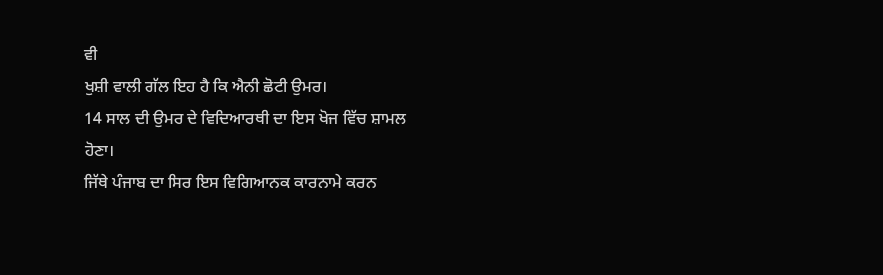ਵੀ
ਖੁਸ਼ੀ ਵਾਲੀ ਗੱਲ ਇਹ ਹੈ ਕਿ ਐਨੀ ਛੋਟੀ ਉਮਰ।
14 ਸਾਲ ਦੀ ਉਮਰ ਦੇ ਵਿਦਿਆਰਥੀ ਦਾ ਇਸ ਖੋਜ ਵਿੱਚ ਸ਼ਾਮਲ
ਹੋਣਾ।
ਜਿੱਥੇ ਪੰਜਾਬ ਦਾ ਸਿਰ ਇਸ ਵਿਗਿਆਨਕ ਕਾਰਨਾਮੇ ਕਰਨ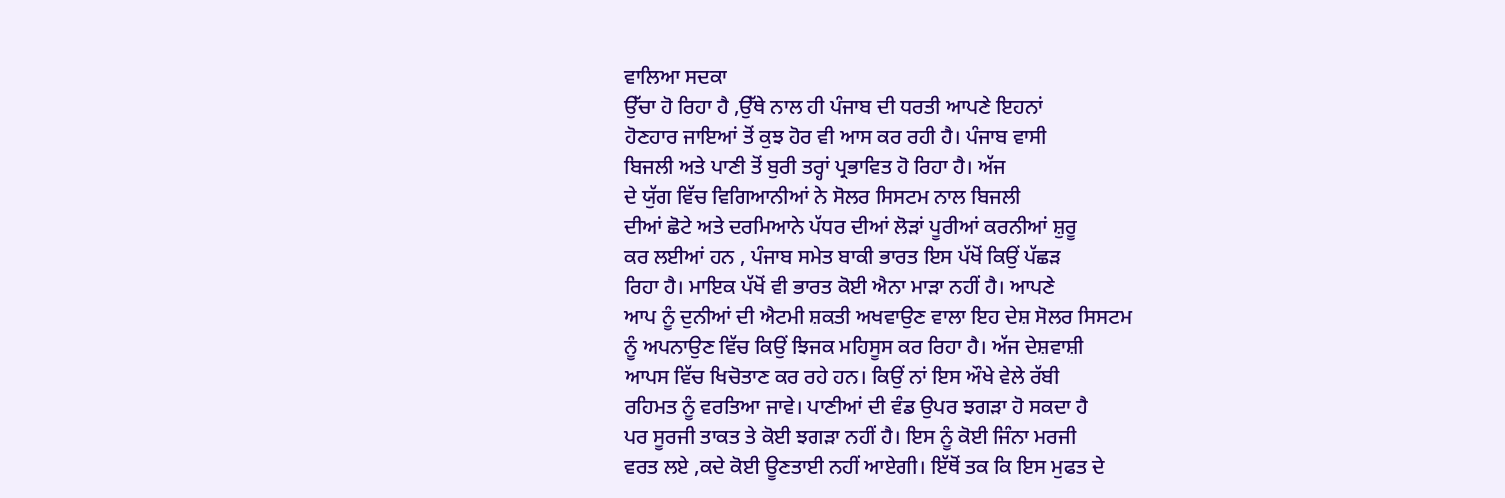ਵਾਲਿਆ ਸਦਕਾ
ਉੱਚਾ ਹੋ ਰਿਹਾ ਹੈ ,ਉੱਥੇ ਨਾਲ ਹੀ ਪੰਜਾਬ ਦੀ ਧਰਤੀ ਆਪਣੇ ਇਹਨਾਂ
ਹੋਣਹਾਰ ਜਾਇਆਂ ਤੋਂ ਕੁਝ ਹੋਰ ਵੀ ਆਸ ਕਰ ਰਹੀ ਹੈ। ਪੰਜਾਬ ਵਾਸੀ
ਬਿਜਲੀ ਅਤੇ ਪਾਣੀ ਤੋਂ ਬੁਰੀ ਤਰ੍ਹਾਂ ਪ੍ਰਭਾਵਿਤ ਹੋ ਰਿਹਾ ਹੈ। ਅੱਜ
ਦੇ ਯੁੱਗ ਵਿੱਚ ਵਿਗਿਆਨੀਆਂ ਨੇ ਸੋਲਰ ਸਿਸਟਮ ਨਾਲ ਬਿਜਲੀ
ਦੀਆਂ ਛੋਟੇ ਅਤੇ ਦਰਮਿਆਨੇ ਪੱਧਰ ਦੀਆਂ ਲੋੜਾਂ ਪੂਰੀਆਂ ਕਰਨੀਆਂ ਸ਼ੁਰੂ
ਕਰ ਲਈਆਂ ਹਨ , ਪੰਜਾਬ ਸਮੇਤ ਬਾਕੀ ਭਾਰਤ ਇਸ ਪੱਖੋਂ ਕਿਉਂ ਪੱਛੜ
ਰਿਹਾ ਹੈ। ਮਾਇਕ ਪੱਖੋਂ ਵੀ ਭਾਰਤ ਕੋਈ ਐਨਾ ਮਾੜਾ ਨਹੀਂ ਹੈ। ਆਪਣੇ
ਆਪ ਨੂੰ ਦੁਨੀਆਂ ਦੀ ਐਟਮੀ ਸ਼ਕਤੀ ਅਖਵਾਉਣ ਵਾਲਾ ਇਹ ਦੇਸ਼ ਸੋਲਰ ਸਿਸਟਮ
ਨੂੰ ਅਪਨਾਉਣ ਵਿੱਚ ਕਿਉਂ ਝਿਜਕ ਮਹਿਸੂਸ ਕਰ ਰਿਹਾ ਹੈ। ਅੱਜ ਦੇਸ਼ਵਾਸ਼ੀ
ਆਪਸ ਵਿੱਚ ਖਿਚੋਤਾਣ ਕਰ ਰਹੇ ਹਨ। ਕਿਉਂ ਨਾਂ ਇਸ ਔਖੇ ਵੇਲੇ ਰੱਬੀ
ਰਹਿਮਤ ਨੂੰ ਵਰਤਿਆ ਜਾਵੇ। ਪਾਣੀਆਂ ਦੀ ਵੰਡ ਉਪਰ ਝਗੜਾ ਹੋ ਸਕਦਾ ਹੈ
ਪਰ ਸੂਰਜੀ ਤਾਕਤ ਤੇ ਕੋਈ ਝਗੜਾ ਨਹੀਂ ਹੈ। ਇਸ ਨੂੰ ਕੋਈ ਜਿੰਨਾ ਮਰਜੀ
ਵਰਤ ਲਏ ,ਕਦੇ ਕੋਈ ਊਣਤਾਈ ਨਹੀਂ ਆਏਗੀ। ਇੱਥੋਂ ਤਕ ਕਿ ਇਸ ਮੁਫਤ ਦੇ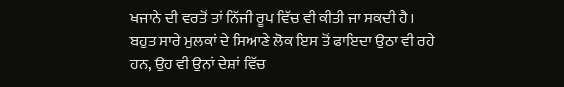ਖਜਾਨੇ ਦੀ ਵਰਤੋਂ ਤਾਂ ਨਿੱਜੀ ਰੂਪ ਵਿੱਚ ਵੀ ਕੀਤੀ ਜਾ ਸਕਦੀ ਹੈ।
ਬਹੁਤ ਸਾਰੇ ਮੁਲਕਾਂ ਦੇ ਸਿਆਣੇ ਲੋਕ ਇਸ ਤੋਂ ਫਾਇਦਾ ਉਠਾ ਵੀ ਰਹੇ
ਹਨ, ਉਹ ਵੀ ਉਨਾਂ ਦੇਸ਼ਾਂ ਵਿੱਚ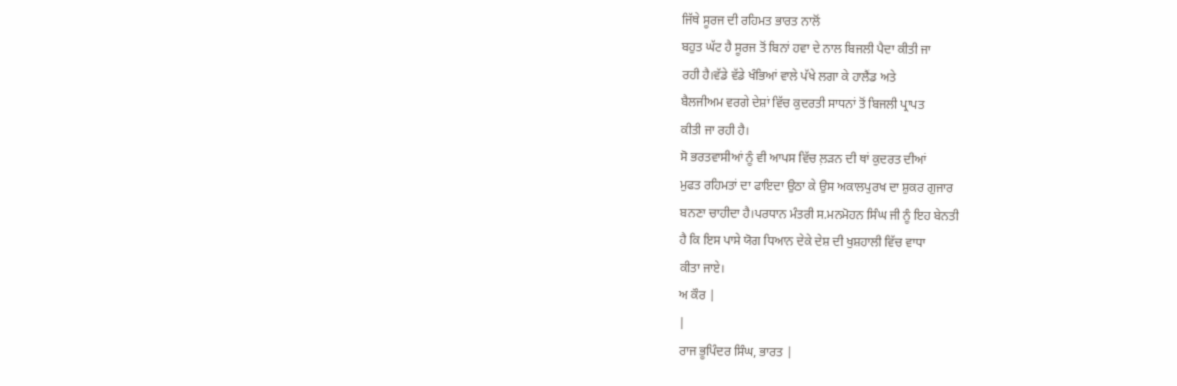ਜਿੱਥੇ ਸੂਰਜ ਦੀ ਰਹਿਮਤ ਭਾਰਤ ਨਾਲੋਂ
ਬਹੁਤ ਘੱਟ ਹੈ ਸੂਰਜ ਤੋਂ ਬਿਨਾਂ ਹਵਾ ਦੇ ਨਾਲ ਬਿਜਲੀ ਪੈਦਾ ਕੀਤੀ ਜਾ
ਰਹੀ ਹੈ।ਵੱਡੇ ਵੱਡੇ ਖੰਭਿਆਂ ਵਾਲੇ ਪੱਖੇ ਲਗਾ ਕੇ ਹਾਲੈਂਡ ਅਤੇ
ਬੈਲਜੀਅਮ ਵਰਗੇ ਦੇਸ਼ਾਂ ਵਿੱਚ ਕੁਦਰਤੀ ਸਾਧਨਾਂ ਤੋਂ ਬਿਜਲੀ ਪ੍ਰਾਪਤ
ਕੀਤੀ ਜਾ ਰਹੀ ਹੈ।
ਸੋ ਭਰਤਵਾਸੀਆਂ ਨੂੰ ਵੀ ਆਪਸ ਵਿੱਚ ਲ਼ੜਨ ਦੀ ਥਾਂ ਕੁਦਰਤ ਦੀਆਂ
ਮੁਫਤ ਰਹਿਮਤਾਂ ਦਾ ਫਾਇਦਾ ਉਠਾ ਕੇ ਉਸ ਅਕਾਲਪੁਰਖ ਦਾ ਸ਼ੁਕਰ ਗੁਜਾਰ
ਬਨਣਾ ਚਾਹੀਦਾ ਹੈ।ਪਰਧਾਨ ਮੰਤਰੀ ਸ.ਮਨਮੋਹਨ ਸਿੰਘ ਜੀ ਨੂੰ ਇਹ ਬੇਨਤੀ
ਹੈ ਕਿ ਇਸ ਪਾਸੇ ਯੋਗ ਧਿਆਨ ਦੇਕੇ ਦੇਸ਼ ਦੀ ਖੁਸ਼ਹਾਲੀ ਵਿੱਚ ਵਾਧਾ
ਕੀਤਾ ਜਾਏ।
ਅ ਕੌਰ |
|
ਰਾਜ ਭੂਪਿੰਦਰ ਸਿੰਘ, ਭਾਰਤ |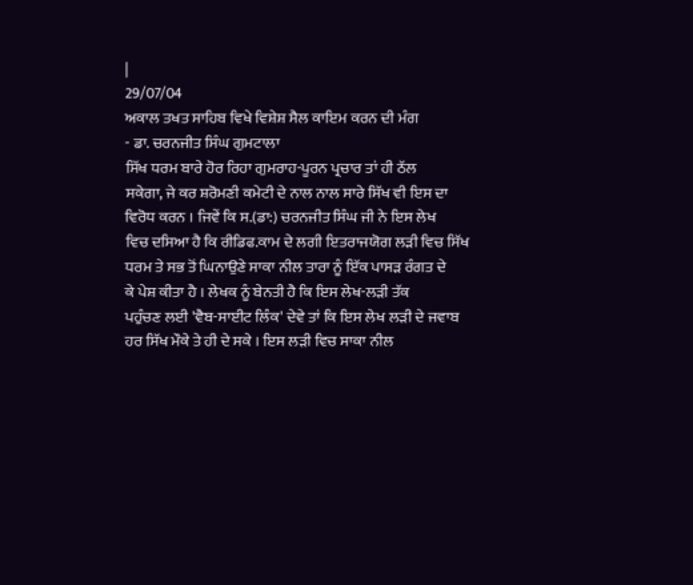|
29/07/04
ਅਕਾਲ ਤਖਤ ਸਾਹਿਬ ਵਿਖੇ ਵਿਸ਼ੇਸ਼ ਸੈਲ ਕਾਇਮ ਕਰਨ ਦੀ ਮੰਗ
- ਡਾ. ਚਰਨਜੀਤ ਸਿੰਘ ਗੁਮਟਾਲਾ
ਸਿੱਖ ਧਰਮ ਬਾਰੇ ਹੋਰ ਰਿਹਾ ਗੁਮਰਾਹ-ਪੂਰਨ ਪ੍ਰਚਾਰ ਤਾਂ ਹੀ ਠੱਲ
ਸਕੇਗਾ, ਜੇ ਕਰ ਸ਼ਰੋਮਣੀ ਕਮੇਟੀ ਦੇ ਨਾਲ ਨਾਲ ਸਾਰੇ ਸਿੱਖ ਵੀ ਇਸ ਦਾ
ਵਿਰੋਧ ਕਰਨ । ਜਿਵੇਂ ਕਿ ਸ.(ਡਾ:) ਚਰਨਜੀਤ ਸਿੰਘ ਜੀ ਨੇ ਇਸ ਲੇਖ
ਵਿਚ ਦਸਿਆ ਹੈ ਕਿ ਰੀਡਿਫ.ਕਾਮ ਦੇ ਲਗੀ ਇਤਰਾਜਯੋਗ ਲੜੀ ਵਿਚ ਸਿੱਖ
ਧਰਮ ਤੇ ਸਭ ਤੋਂ ਘਿਨਾਉਣੇ ਸਾਕਾ ਨੀਲ ਤਾਰਾ ਨੂੰ ਇੱਕ ਪਾਸੜ ਰੰਗਤ ਦੇ
ਕੇ ਪੇਸ਼ ਕੀਤਾ ਹੈ । ਲੇਖਕ ਨੂੰ ਬੇਨਤੀ ਹੈ ਕਿ ਇਸ ਲੇਖ-ਲੜੀ ਤੱਕ
ਪਹੁੰਚਣ ਲਈ 'ਵੈਬ-ਸਾਈਟ ਲਿੰਕ' ਦੇਵੇ ਤਾਂ ਕਿ ਇਸ ਲੇਖ ਲੜੀ ਦੇ ਜਵਾਬ
ਹਰ ਸਿੱਖ ਮੌਕੇ ਤੇ ਹੀ ਦੇ ਸਕੇ । ਇਸ ਲੜੀ ਵਿਚ ਸਾਕਾ ਨੀਲ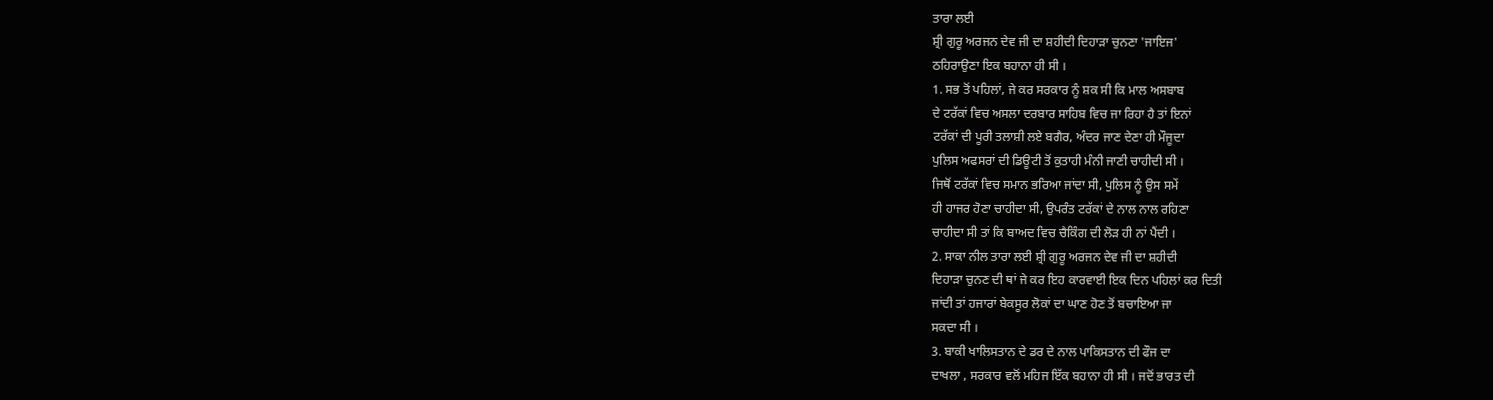ਤਾਰਾ ਲਈ
ਸ਼੍ਰੀ ਗੁਰੂ ਅਰਜਨ ਦੇਵ ਜੀ ਦਾ ਸ਼ਹੀਦੀ ਦਿਹਾੜਾ ਚੁਨਣਾ 'ਜਾਇਜ'
ਠਹਿਰਾਉਣਾ ਇਕ ਬਹਾਨਾ ਹੀ ਸੀ ।
1. ਸਭ ਤੋਂ ਪਹਿਲਾਂ, ਜੇ ਕਰ ਸਰਕਾਰ ਨੂੰ ਸ਼ਕ ਸੀ ਕਿ ਮਾਲ ਅਸਬਾਬ
ਦੇ ਟਰੱਕਾਂ ਵਿਚ ਅਸਲਾ ਦਰਬਾਰ ਸਾਹਿਬ ਵਿਚ ਜਾ ਰਿਹਾ ਹੈ ਤਾਂ ਇਨਾਂ
ਟਰੱਕਾਂ ਦੀ ਪੂਰੀ ਤਲਾਸ਼ੀ ਲਏ ਬਗੈਰ, ਅੰਦਰ ਜਾਣ ਦੇਣਾ ਹੀ ਮੌਜੂਦਾ
ਪੁਲਿਸ ਅਫਸਰਾਂ ਦੀ ਡਿਊਟੀ ਤੋਂ ਕੁਤਾਹੀ ਮੰਨੀ ਜਾਣੀ ਚਾਹੀਦੀ ਸੀ ।
ਜਿਥੋਂ ਟਰੱਕਾਂ ਵਿਚ ਸਮਾਨ ਭਰਿਆ ਜਾਂਦਾ ਸੀ, ਪੁਲਿਸ ਨੂੰ ਉਸ ਸਮੇਂ
ਹੀ ਹਾਜਰ ਹੋਣਾ ਚਾਹੀਦਾ ਸੀ, ਉਪਰੰਤ ਟਰੱਕਾਂ ਦੇ ਨਾਲ ਨਾਲ ਰਹਿਣਾ
ਚਾਹੀਦਾ ਸੀ ਤਾਂ ਕਿ ਬਾਅਦ ਵਿਚ ਚੈਕਿੰਗ ਦੀ ਲੋੜ ਹੀ ਨਾਂ ਪੈਂਦੀ ।
2. ਸਾਕਾ ਨੀਲ ਤਾਰਾ ਲਈ ਸ਼੍ਰੀ ਗੁਰੂ ਅਰਜਨ ਦੇਵ ਜੀ ਦਾ ਸ਼ਹੀਦੀ
ਦਿਹਾੜਾ ਚੁਨਣ ਦੀ ਥਾਂ ਜੇ ਕਰ ਇਹ ਕਾਰਵਾਈ ਇਕ ਦਿਨ ਪਹਿਲਾਂ ਕਰ ਦਿਤੀ
ਜਾਂਦੀ ਤਾਂ ਹਜਾਰਾਂ ਬੇਕਸੂਰ ਲੋਕਾਂ ਦਾ ਘਾਣ ਹੋਣ ਤੋਂ ਬਚਾਇਆ ਜਾ
ਸਕਦਾ ਸੀ ।
3. ਬਾਕੀ ਖਾਲਿਸਤਾਨ ਦੇ ਡਰ ਦੇ ਨਾਲ ਪਾਕਿਸਤਾਨ ਦੀ ਫੌਜ ਦਾ
ਦਾਖਲਾ , ਸਰਕਾਰ ਵਲੋਂ ਮਹਿਜ ਇੱਕ ਬਹਾਨਾ ਹੀ ਸੀ । ਜਦੋਂ ਭਾਰਤ ਦੀ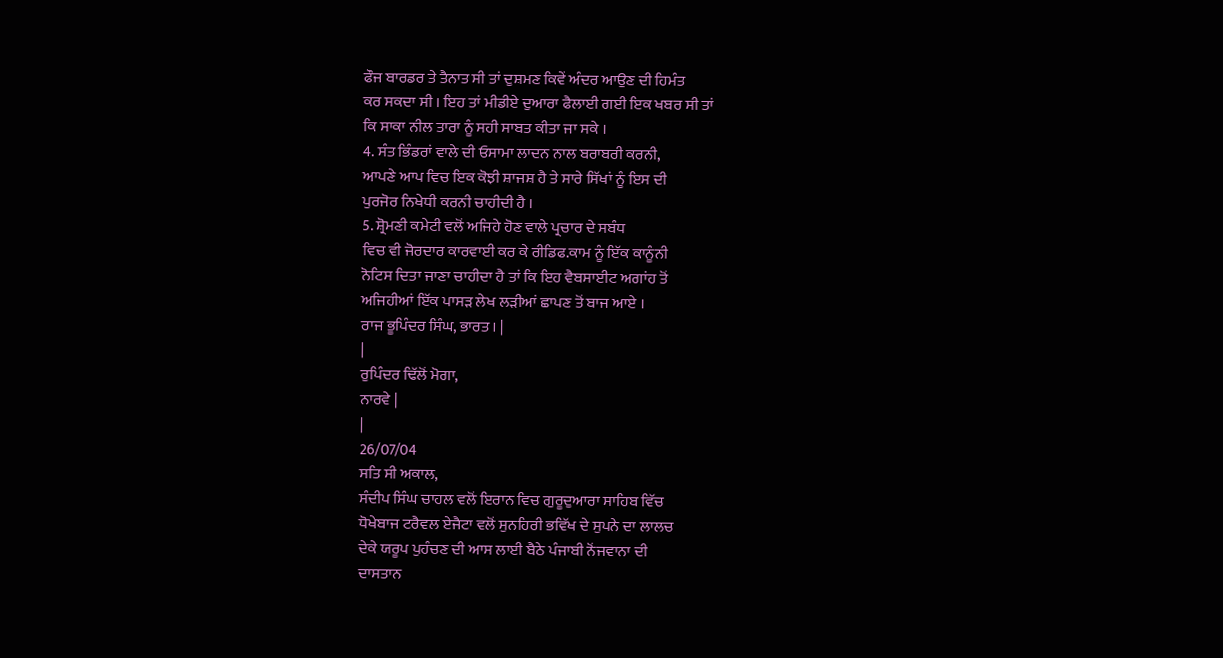ਫੌਜ ਬਾਰਡਰ ਤੇ ਤੈਨਾਤ ਸੀ ਤਾਂ ਦੁਸ਼ਮਣ ਕਿਵੇਂ ਅੰਦਰ ਆਉਣ ਦੀ ਹਿਮੰਤ
ਕਰ ਸਕਦਾ ਸੀ । ਇਹ ਤਾਂ ਮੀਡੀਏ ਦੁਆਰਾ ਫੈਲਾਈ ਗਈ ਇਕ ਖਬਰ ਸੀ ਤਾਂ
ਕਿ ਸਾਕਾ ਨੀਲ ਤਾਰਾ ਨੂੰ ਸਹੀ ਸਾਬਤ ਕੀਤਾ ਜਾ ਸਕੇ ।
4. ਸੰਤ ਭਿੰਡਰਾਂ ਵਾਲੇ ਦੀ ਓਸਾਮਾ ਲਾਦਨ ਨਾਲ ਬਰਾਬਰੀ ਕਰਨੀ,
ਆਪਣੇ ਆਪ ਵਿਚ ਇਕ ਕੋਝੀ ਸ਼ਾਜਸ਼ ਹੈ ਤੇ ਸਾਰੇ ਸਿੱਖਾਂ ਨੂੰ ਇਸ ਦੀ
ਪੁਰਜੋਰ ਨਿਖੇਧੀ ਕਰਨੀ ਚਾਹੀਦੀ ਹੈ ।
5. ਸ਼੍ਰੋਮਣੀ ਕਮੇਟੀ ਵਲੋਂ ਅਜਿਹੇ ਹੋਣ ਵਾਲੇ ਪ੍ਰਚਾਰ ਦੇ ਸਬੰਧ
ਵਿਚ ਵੀ ਜੋਰਦਾਰ ਕਾਰਵਾਈ ਕਰ ਕੇ ਰੀਡਿਫ.ਕਾਮ ਨੂੰ ਇੱਕ ਕਾਨੂੰਨੀ
ਨੋਟਿਸ ਦਿਤਾ ਜਾਣਾ ਚਾਹੀਦਾ ਹੈ ਤਾਂ ਕਿ ਇਹ ਵੈਬਸਾਈਟ ਅਗਾਂਹ ਤੋਂ
ਅਜਿਹੀਆਂ ਇੱਕ ਪਾਸੜ ਲੇਖ ਲੜੀਆਂ ਛਾਪਣ ਤੋਂ ਬਾਜ ਆਏ ।
ਰਾਜ ਭੂਪਿੰਦਰ ਸਿੰਘ, ਭਾਰਤ । |
|
ਰੁਪਿੰਦਰ ਢਿੱਲੋਂ ਮੋਗਾ,
ਨਾਰਵੇ |
|
26/07/04
ਸਤਿ ਸੀ ਅਕਾਲ,
ਸੰਦੀਪ ਸਿੰਘ ਚਾਹਲ ਵਲੋਂ ਇਰਾਨ ਵਿਚ ਗੁਰੂਦੁਆਰਾ ਸਾਹਿਬ ਵਿੱਚ
ਧੋਖੇਬਾਜ ਟਰੈਵਲ ਏਜੈਟਾ ਵਲੋਂ ਸੁਨਹਿਰੀ ਭਵਿੱਖ ਦੇ ਸੁਪਨੇ ਦਾ ਲਾਲਚ
ਦੇਕੇ ਯਰੂਪ ਪੁਹੰਚਣ ਦੀ ਆਸ ਲਾਈ ਬੈਠੇ ਪੰਜਾਬੀ ਨੋਂਜਵਾਨਾ ਦੀ
ਦਾਸਤਾਨ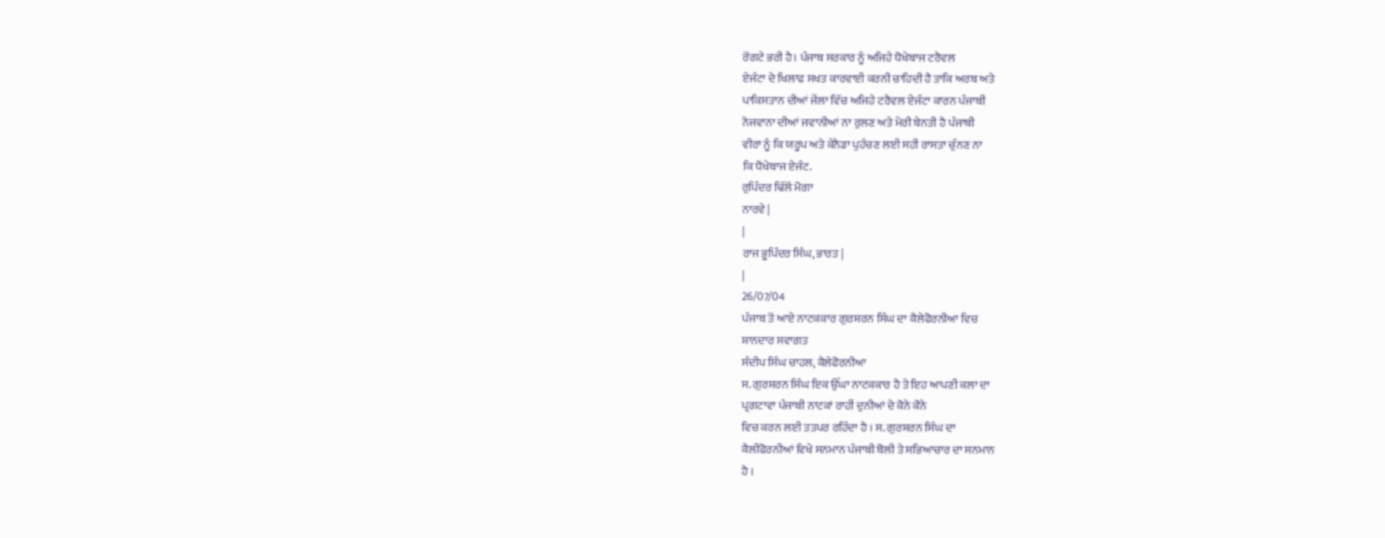ਰੋਂਗਟੇ ਭਰੀ ਹੈ। ਪੰਜਾਬ ਸਰਕਾਰ ਨੂੰ ਅਜਿਹੇ ਧੋਖੇਬਾਜ ਟਰੈਵਲ
ਏਜੰਟਾ ਦੇ ਖਿਲਾਫ ਸਖਤ ਕਾਰਵਾਈ ਕਰਨੀ ਚਾਹਿਦੀ ਹੈ ਤਾਕਿ ਅਰਬ ਅਤੇ
ਪਾਕਿਸਤਾਨ ਦੀਆਂ ਜੇਂਲਾ ਵਿੱਚ ਅਜਿਹੇ ਟਰੈਵਲ ਏਜੰਟਾ ਕਾਰਨ ਪੰਜਾਬੀ
ਨੋਜਵਾਨਾ ਦੀਆਂ ਜਵਾਨੀਆਂ ਨਾ ਰੁਲਣ ਅਤੇ ਮੇਰੀ ਬੇਨਤੀ ਹੈ ਪੰਜਾਬੀ
ਵੀਰਾ ਨੂੰ ਕਿ ਯਰੂਪ ਅਤੇ ਕੇਨੈਡਾ ਪੁਹੰਚਣ ਲਈ ਸਹੀ ਰਾਸਤਾ ਚੁੰਨਣ ਨਾ
ਕਿ ਧੋਖੇਬਾਜ ਏਜੰਟ.
ਰੁਪਿੰਦਰ ਢਿੱਲੋਂ ਮੋਗਾ
ਨਾਰਵੇ |
|
ਰਾਜ ਭੂਪਿੰਦਰ ਸਿੰਘ, ਭਾਰਤ |
|
26/07/04
ਪੰਜਾਬ ਤੋਂ ਆਏ ਨਾਟਕਕਾਰ ਗੁਰਸ਼ਰਨ ਸਿੰਘ ਦਾ ਕੈਲੇਫੋਰਨੀਆ ਵਿਚ
ਸ਼ਾਨਦਾਰ ਸਵਾਗਤ
ਸੰਦੀਪ ਸਿੰਘ ਚਾਹਲ, ਕੈਲੇਫੋਰਨੀਆ
ਸ. ਗੁਰਸ਼ਰਨ ਸਿੰਘ ਇਕ ਉੱਘਾ ਨਾਟਕਕਾਰ ਹੈ ਤੇ ਇਹ ਆਪਣੀ ਕਲਾ ਦਾ
ਪ੍ਰਗਟਾਵਾ ਪੰਜਾਬੀ ਨਾਟਕਾਂ ਰਾਹੀਂ ਦੁਨੀਆਂ ਦੇ ਕੋਨੇ ਕੋਨੇ
ਵਿਚ ਕਰਨ ਲਈ ਤਤਪਰ ਰਹਿੰਦਾ ਹੈ । ਸ. ਗੁਰਸ਼ਰਨ ਸਿੰਘ ਦਾ
ਕੈਲੀਫੋਰਨੀਆਂ ਵਿਖੇ ਸਨਮਾਨ ਪੰਜਾਬੀ ਬੋਲੀ ਤੇ ਸਭਿਆਚਾਰ ਦਾ ਸਨਮਾਨ
ਹੈ ।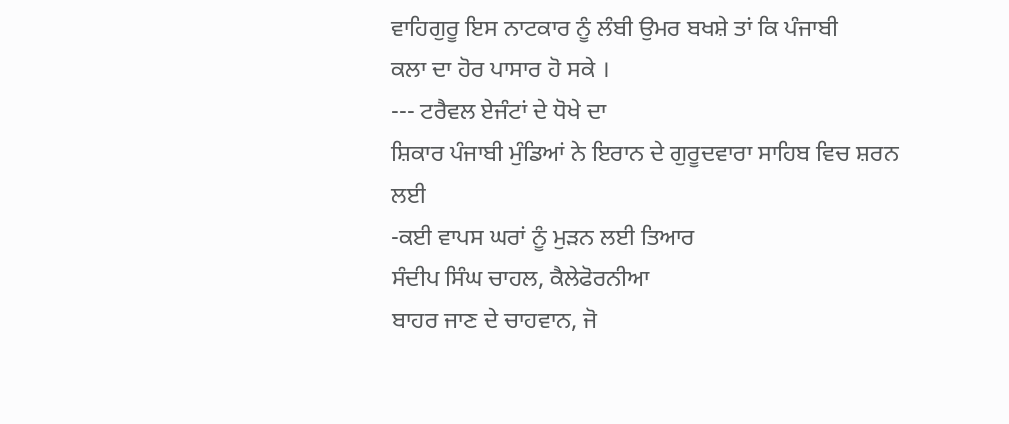ਵਾਹਿਗੁਰੂ ਇਸ ਨਾਟਕਾਰ ਨੂੰ ਲੰਬੀ ਉਮਰ ਬਖਸ਼ੇ ਤਾਂ ਕਿ ਪੰਜਾਬੀ
ਕਲਾ ਦਾ ਹੋਰ ਪਾਸਾਰ ਹੋ ਸਕੇ ।
--- ਟਰੈਵਲ ਏਜੰਟਾਂ ਦੇ ਧੋਖੇ ਦਾ
ਸ਼ਿਕਾਰ ਪੰਜਾਬੀ ਮੁੰਡਿਆਂ ਨੇ ਇਰਾਨ ਦੇ ਗੁਰੂਦਵਾਰਾ ਸਾਹਿਬ ਵਿਚ ਸ਼ਰਨ
ਲਈ
-ਕਈ ਵਾਪਸ ਘਰਾਂ ਨੂੰ ਮੁੜਨ ਲਈ ਤਿਆਰ
ਸੰਦੀਪ ਸਿੰਘ ਚਾਹਲ, ਕੈਲੇਫੋਰਨੀਆ
ਬਾਹਰ ਜਾਣ ਦੇ ਚਾਹਵਾਨ, ਜੋ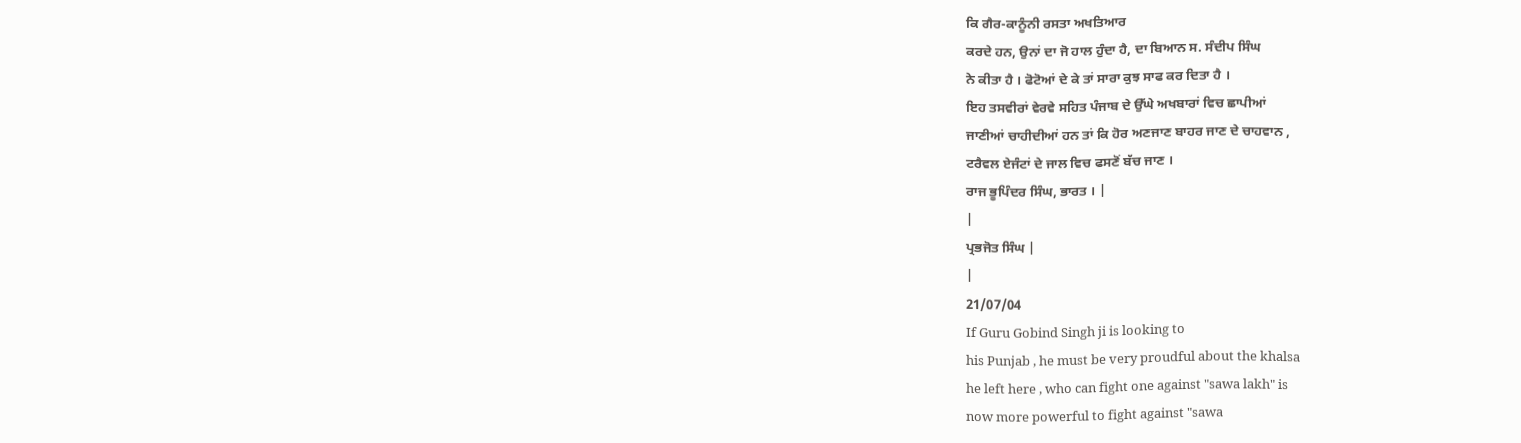ਕਿ ਗੈਰ-ਕਾਨੂੰਨੀ ਰਸਤਾ ਅਖਤਿਆਰ
ਕਰਦੇ ਹਨ, ਉਨਾਂ ਦਾ ਜੋ ਹਾਲ ਹੁੰਦਾ ਹੈ, ਦਾ ਬਿਆਨ ਸ. ਸੰਦੀਪ ਸਿੰਘ
ਨੇ ਕੀਤਾ ਹੈ । ਫੋਟੋਆਂ ਦੇ ਕੇ ਤਾਂ ਸਾਰਾ ਕੁਝ ਸਾਫ ਕਰ ਦਿਤਾ ਹੈ ।
ਇਹ ਤਸਵੀਰਾਂ ਵੇਰਵੇ ਸਹਿਤ ਪੰਜਾਬ ਦੇ ਉੱਘੇ ਅਖਬਾਰਾਂ ਵਿਚ ਛਾਪੀਆਂ
ਜਾਣੀਆਂ ਚਾਹੀਦੀਆਂ ਹਨ ਤਾਂ ਕਿ ਹੋਰ ਅਣਜਾਣ ਬਾਹਰ ਜਾਣ ਦੇ ਚਾਹਵਾਨ ,
ਟਰੈਵਲ ਏਜੰਟਾਂ ਦੇ ਜਾਲ ਵਿਚ ਫਸਣੋਂ ਬੱਚ ਜਾਣ ।
ਰਾਜ ਭੂਪਿੰਦਰ ਸਿੰਘ, ਭਾਰਤ । |
|
ਪ੍ਰਭਜੋਤ ਸਿੰਘ |
|
21/07/04
If Guru Gobind Singh ji is looking to
his Punjab , he must be very proudful about the khalsa
he left here , who can fight one against "sawa lakh" is
now more powerful to fight against "sawa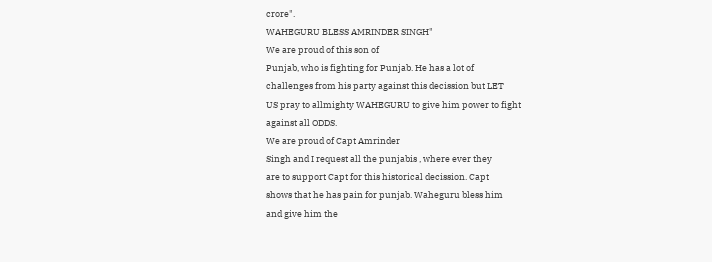crore".
WAHEGURU BLESS AMRINDER SINGH"
We are proud of this son of
Punjab, who is fighting for Punjab. He has a lot of
challenges from his party against this decission but LET
US pray to allmighty WAHEGURU to give him power to fight
against all ODDS.
We are proud of Capt Amrinder
Singh and I request all the punjabis , where ever they
are to support Capt for this historical decission. Capt
shows that he has pain for punjab. Waheguru bless him
and give him the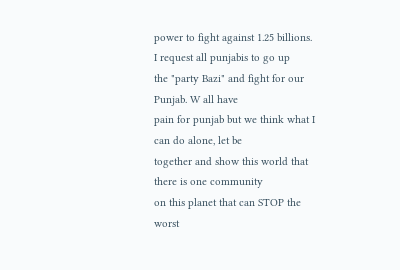power to fight against 1.25 billions.
I request all punjabis to go up
the "party Bazi" and fight for our Punjab. W all have
pain for punjab but we think what I can do alone, let be
together and show this world that there is one community
on this planet that can STOP the worst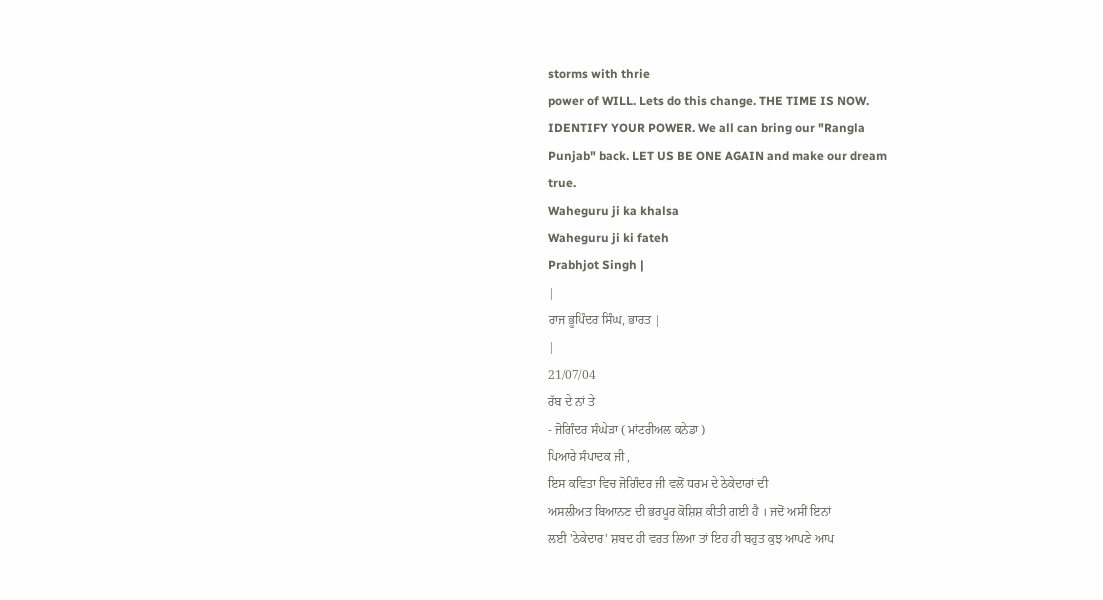storms with thrie
power of WILL. Lets do this change. THE TIME IS NOW.
IDENTIFY YOUR POWER. We all can bring our "Rangla
Punjab" back. LET US BE ONE AGAIN and make our dream
true.
Waheguru ji ka khalsa
Waheguru ji ki fateh
Prabhjot Singh |
|
ਰਾਜ ਭੂਪਿੰਦਰ ਸਿੰਘ, ਭਾਰਤ |
|
21/07/04
ਰੱਬ ਦੇ ਨਾਂ ਤੇ
- ਜੋਗਿੰਦਰ ਸੰਘੇੜਾ ( ਮਾਂਟਰੀਅਲ ਕਨੇਡਾ )
ਪਿਆਰੇ ਸੰਪਾਦਕ ਜੀ ,
ਇਸ ਕਵਿਤਾ ਵਿਚ ਜੋਗਿੰਦਰ ਜੀ ਵਲੋਂ ਧਰਮ ਦੇ ਠੇਕੇਦਾਰਾਂ ਦੀ
ਅਸਲੀਅਤ ਬਿਆਨਣ ਦੀ ਭਰਪੂਰ ਕੋਸ਼ਿਸ਼ ਕੀਤੀ ਗਈ ਹੈ । ਜਦੋਂ ਅਸੀਂ ਇਨਾਂ
ਲਈ 'ਠੇਕੇਦਾਰ' ਸ਼ਬਦ ਹੀ ਵਰਤ ਲਿਆ ਤਾਂ ਇਹ ਹੀ ਬਹੁਤ ਕੁਝ ਆਪਣੇ ਆਪ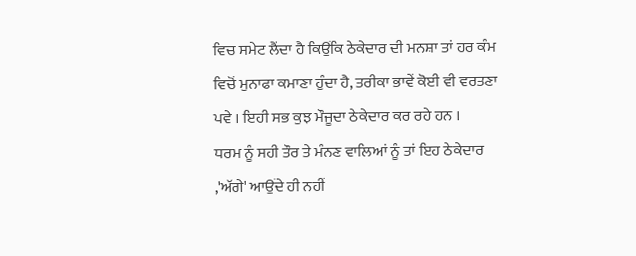ਵਿਚ ਸਮੇਟ ਲੈਂਦਾ ਹੈ ਕਿਉਂਕਿ ਠੇਕੇਦਾਰ ਦੀ ਮਨਸ਼ਾ ਤਾਂ ਹਰ ਕੰਮ
ਵਿਚੋਂ ਮੁਨਾਫਾ ਕਮਾਣਾ ਹੁੰਦਾ ਹੈ, ਤਰੀਕਾ ਭਾਵੇਂ ਕੋਈ ਵੀ ਵਰਤਣਾ
ਪਵੇ । ਇਹੀ ਸਭ ਕੁਝ ਮੌਜੂਦਾ ਠੇਕੇਦਾਰ ਕਰ ਰਹੇ ਹਨ ।
ਧਰਮ ਨੂੰ ਸਹੀ ਤੌਰ ਤੇ ਮੰਨਣ ਵਾਲਿਆਂ ਨੂੰ ਤਾਂ ਇਹ ਠੇਕੇਦਾਰ
,'ਅੱਗੇ' ਆਉਂਦੇ ਹੀ ਨਹੀਂ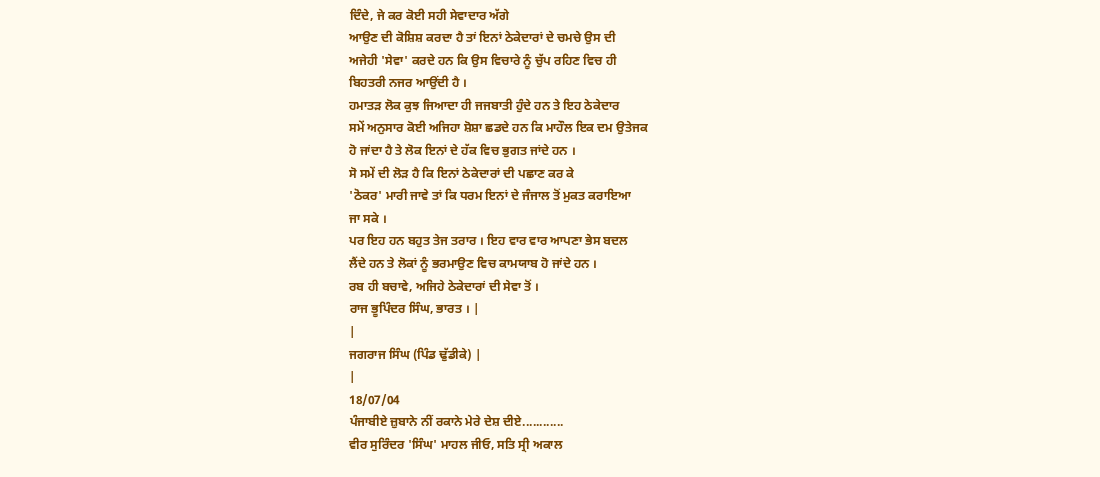ਦਿੰਦੇ, ਜੇ ਕਰ ਕੋਈ ਸਹੀ ਸੇਵਾਦਾਰ ਅੱਗੇ
ਆਉਣ ਦੀ ਕੋਸ਼ਿਸ਼ ਕਰਦਾ ਹੈ ਤਾਂ ਇਨਾਂ ਠੇਕੇਦਾਰਾਂ ਦੇ ਚਮਚੇ ਉਸ ਦੀ
ਅਜੇਹੀ 'ਸੇਵਾ' ਕਰਦੇ ਹਨ ਕਿ ਉਸ ਵਿਚਾਰੇ ਨੂੰ ਚੁੱਪ ਰਹਿਣ ਵਿਚ ਹੀ
ਬਿਹਤਰੀ ਨਜਰ ਆਉਂਦੀ ਹੈ ।
ਹਮਾਤੜ ਲੋਕ ਕੁਝ ਜਿਆਦਾ ਹੀ ਜਜਬਾਤੀ ਹੁੰਦੇ ਹਨ ਤੇ ਇਹ ਠੇਕੇਦਾਰ
ਸਮੇਂ ਅਨੁਸਾਰ ਕੋਈ ਅਜਿਹਾ ਸ਼ੋਸ਼ਾ ਛਡਦੇ ਹਨ ਕਿ ਮਾਹੌਲ ਇਕ ਦਮ ਉਤੇਜਕ
ਹੋ ਜਾਂਦਾ ਹੈ ਤੇ ਲੋਕ ਇਨਾਂ ਦੇ ਹੱਕ ਵਿਚ ਭੁਗਤ ਜਾਂਦੇ ਹਨ ।
ਸੋ ਸਮੇਂ ਦੀ ਲੋੜ ਹੈ ਕਿ ਇਨਾਂ ਠੇਕੇਦਾਰਾਂ ਦੀ ਪਛਾਣ ਕਰ ਕੇ
'ਠੋਕਰ' ਮਾਰੀ ਜਾਵੇ ਤਾਂ ਕਿ ਧਰਮ ਇਨਾਂ ਦੇ ਜੰਜਾਲ ਤੋਂ ਮੁਕਤ ਕਰਾਇਆ
ਜਾ ਸਕੇ ।
ਪਰ ਇਹ ਹਨ ਬਹੁਤ ਤੇਜ ਤਰਾਰ । ਇਹ ਵਾਰ ਵਾਰ ਆਪਣਾ ਭੇਸ ਬਦਲ
ਲੈਂਦੇ ਹਨ ਤੇ ਲੋਕਾਂ ਨੂੰ ਭਰਮਾਉਣ ਵਿਚ ਕਾਮਯਾਬ ਹੋ ਜਾਂਦੇ ਹਨ ।
ਰਬ ਹੀ ਬਚਾਵੇ, ਅਜਿਹੇ ਠੇਕੇਦਾਰਾਂ ਦੀ ਸੇਵਾ ਤੋਂ ।
ਰਾਜ ਭੂਪਿੰਦਰ ਸਿੰਘ, ਭਾਰਤ । |
|
ਜਗਰਾਜ ਸਿੰਘ (ਪਿੰਡ ਢੁੱਡੀਕੇ) |
|
18/07/04
ਪੰਜਾਬੀਏ ਜ਼ੁਬਾਨੇ ਨੀਂ ਰਕਾਨੇ ਮੇਰੇ ਦੇਸ਼ ਦੀਏ............
ਵੀਰ ਸੁਰਿੰਦਰ 'ਸਿੰਘ' ਮਾਹਲ ਜੀਓ, ਸਤਿ ਸ੍ਰੀ ਅਕਾਲ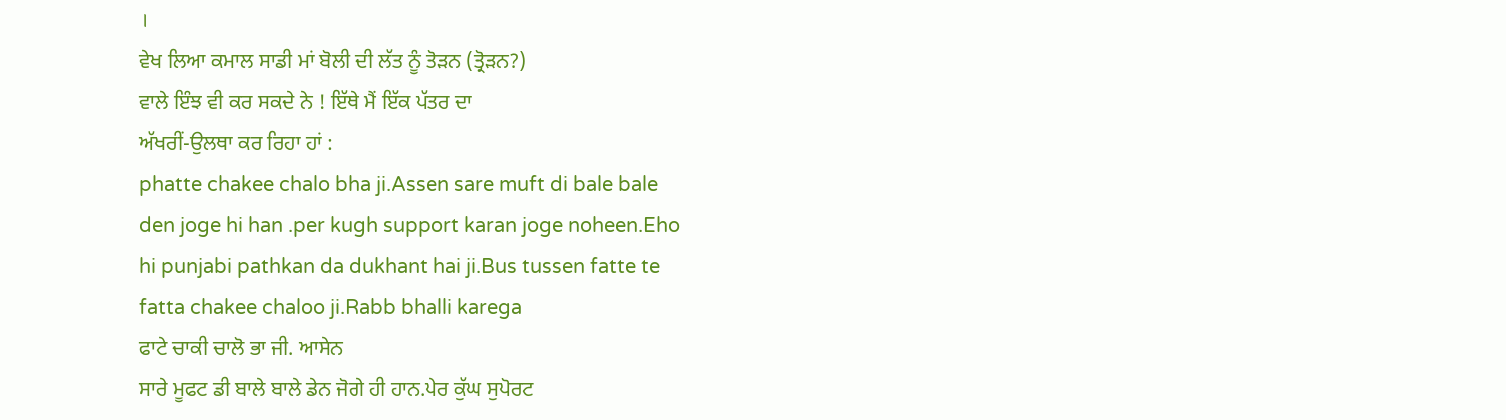।
ਵੇਖ ਲਿਆ ਕਮਾਲ ਸਾਡੀ ਮਾਂ ਬੋਲੀ ਦੀ ਲੱਤ ਨੂੰ ਤੋੜਨ (ਤ੍ਰੋੜਨ?)
ਵਾਲੇ ਇੰਝ ਵੀ ਕਰ ਸਕਦੇ ਨੇ ! ਇੱਥੇ ਮੈਂ ਇੱਕ ਪੱਤਰ ਦਾ
ਅੱਖਰੀਂ-ਉਲਥਾ ਕਰ ਰਿਹਾ ਹਾਂ :
phatte chakee chalo bha ji.Assen sare muft di bale bale
den joge hi han .per kugh support karan joge noheen.Eho
hi punjabi pathkan da dukhant hai ji.Bus tussen fatte te
fatta chakee chaloo ji.Rabb bhalli karega
ਫਾਟੇ ਚਾਕੀ ਚਾਲੋ ਭਾ ਜੀ. ਆਸੇਨ
ਸਾਰੇ ਮੂਫਟ ਡੀ ਬਾਲੇ ਬਾਲੇ ਡੇਨ ਜੋਗੇ ਹੀ ਹਾਨ.ਪੇਰ ਕੁੱਘ ਸੁਪੋਰਟ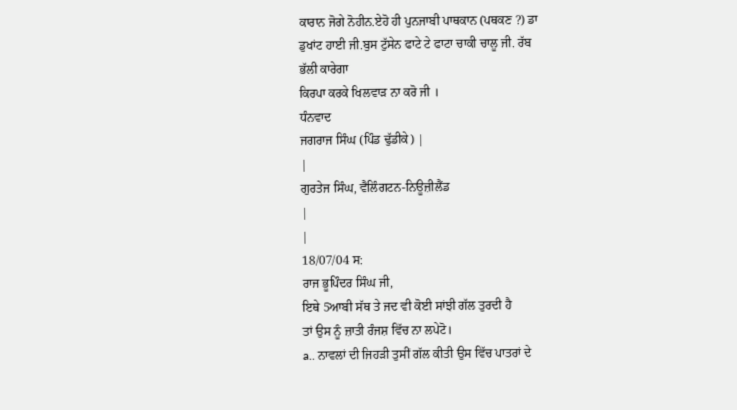ਕਾਰਾਨ ਜੋਗੇ ਨੋਹੀਨ.ਏਹੋ ਹੀ ਪੁਨਜਾਬੀ ਪਾਥਕਾਨ (ਪਥਕਣ ?) ਡਾ
ਡੁਖਾਂਟ ਹਾਈ ਜੀ.ਬੁਸ ਟੁੱਸੇਨ ਫਾਟੇ ਟੇ ਫਾਟਾ ਚਾਕੀ ਚਾਲੂ ਜੀ. ਰੱਬ
ਭੱਲੀ ਕਾਰੇਗਾ
ਕਿਰਪਾ ਕਰਕੇ ਖਿਲਵਾੜ ਨਾ ਕਰੋ ਜੀ ।
ਧੰਨਵਾਦ
ਜਗਰਾਜ ਸਿੰਘ (ਪਿੰਡ ਢੁੱਡੀਕੇ) |
|
ਗੁਰਤੇਜ ਸਿੰਘ, ਵੈਲਿੰਗਟਨ-ਨਿਊਜ਼ੀਲੈਂਡ
|
|
18/07/04 ਸ:
ਰਾਜ ਭੂਪਿੰਦਰ ਸਿੰਘ ਜੀ,
ਇਥੇ 5ਆਬੀ ਸੱਥ ਤੇ ਜਦ ਵੀ ਕੋਈ ਸਾਂਝੀ ਗੱਲ ਤੁਰਦੀ ਹੈ
ਤਾਂ ਉਸ ਨੂੰ ਜ਼ਾਤੀ ਰੰਜਸ਼ ਵਿੱਚ ਨਾ ਲਪੇਟੋ।
a.. ਨਾਵਲਾਂ ਦੀ ਜਿਹੜੀ ਤੁਸੀਂ ਗੱਲ ਕੀਤੀ ਉਸ ਵਿੱਚ ਪਾਤਰਾਂ ਦੇ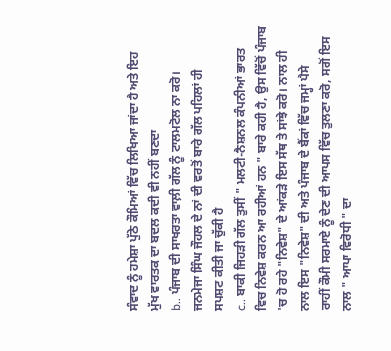ਸੰਵਾਦ ਨੂੰ ਹਮੇਸ਼ਾ ਪੁੱਠੇ ਕੌਮਿਆਂ ਵਿੱਚ ਲਿਖਿਆ ਜਾਂਦਾ ਹੈ ਅਤੇ ਇਹ
ਮੁੱਖ ਵਾਰਤਕ ਦਾ ਬਦਲ ਕਦੀ ਵੀ ਨਹੀਂ ਬਣਦਾ
b.. ਪੰਜਾਬ ਦੀ ਸਾਖਰਤਾ ਵਾਲ਼ੀ ਗੱਲ ਨੂੰ ਟਾਲਮਟੋਲ ਨਾ ਕਰੋ।
ਜਨਮੇਜਾ ਸਿੰਘ ਜੌਹਲ ਦੇ ਨਾਂ ਦੀ ਵਰਤੋਂ ਬਾਰੇ ਗੱਲ ਪਹਿਲਾਂ ਹੀ
ਸਪਸ਼ਟ ਕੀਤੀ ਜਾ ਚੁੱਕੀ ਹੈ
c.. ਬਾਕੀ ਜਿਹੜੀ ਗੱਲ ਤੁਸੀਂ " ਮਲਟੀ-ਨੈਸ਼ਨਲ ਕੰਪਨੀਆਂ ਭਾਰਤ
ਵਿਚ ਨਿਵੇਸ਼ ਕਰਨ ਆ ਰਹੀਆਂ ਹਨ " ਬਾਰੇ ਕਹੀ ਹੈ, ਉਸ ਵਿੱਚੋਂ ਪੰਜਾਬ
'ਚ ਹੋ ਰਹੇ "ਨਿਵੇਸ਼" ਦੇ ਆਂਕੜੇ ਇਸ ਸੱਥ ਤੇ ਸਾਂਝੇ ਕਰੋ। ਨਾਲ ਹੀ
ਨਾਲ ਇਸ "ਨਿਵੇਸ਼" ਦੀ ਅਤੇ ਪੰਜਾਬ ਦੇ ਬੈਂਕਾਂ ਵਿੱਚ ਜਮ੍ਹਾਂ ਪੈਸੇ
ਰਾਹੀਂ ਕੌਮੀ ਸਰਮਾਏ ਨੂੰ ਦੇਣ ਦੀ ਆਪਸ ਵਿੱਚ ਤੁਲਣਾ ਕਰੋ, ਸਗੋਂ ਇਸ
ਨਾਲ " ਆਪਾ ਵਿਰੋਧੀ " ਦਾ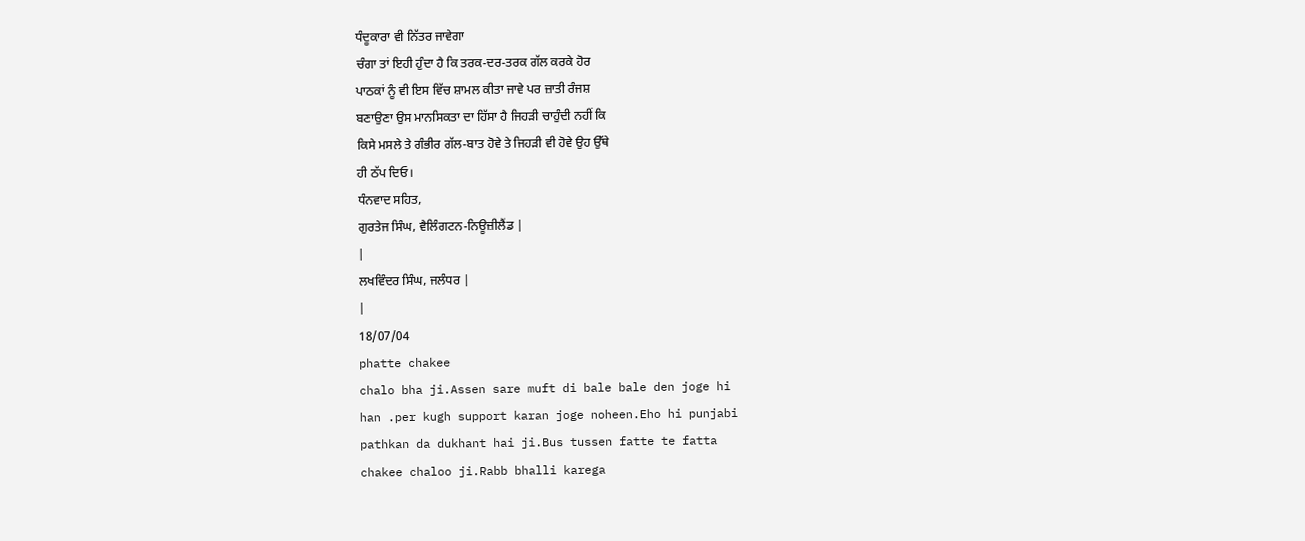ਧੰਦੂਕਾਰਾ ਵੀ ਨਿੱਤਰ ਜਾਵੇਗਾ
ਚੰਗਾ ਤਾਂ ਇਹੀ ਹੁੰਦਾ ਹੈ ਕਿ ਤਰਕ-ਦਰ-ਤਰਕ ਗੱਲ ਕਰਕੇ ਹੋਰ
ਪਾਠਕਾਂ ਨੂੰ ਵੀ ਇਸ ਵਿੱਚ ਸ਼ਾਮਲ ਕੀਤਾ ਜਾਵੇ ਪਰ ਜ਼ਾਤੀ ਰੰਜਸ਼
ਬਣਾਉਣਾ ਉਸ ਮਾਨਸਿਕਤਾ ਦਾ ਹਿੱਸਾ ਹੈ ਜਿਹੜੀ ਚਾਹੁੰਦੀ ਨਹੀਂ ਕਿ
ਕਿਸੇ ਮਸਲੇ ਤੇ ਗੰਭੀਰ ਗੱਲ-ਬਾਤ ਹੋਵੇ ਤੇ ਜਿਹੜੀ ਵੀ ਹੋਵੇ ਉਹ ਉੱਥੇ
ਹੀ ਠੱਪ ਦਿਓ।
ਧੰਨਵਾਦ ਸਹਿਤ,
ਗੁਰਤੇਜ ਸਿੰਘ, ਵੈਲਿੰਗਟਨ-ਨਿਊਜ਼ੀਲੈਂਡ |
|
ਲਖਵਿੰਦਰ ਸਿੰਘ, ਜਲੰਧਰ |
|
18/07/04
phatte chakee
chalo bha ji.Assen sare muft di bale bale den joge hi
han .per kugh support karan joge noheen.Eho hi punjabi
pathkan da dukhant hai ji.Bus tussen fatte te fatta
chakee chaloo ji.Rabb bhalli karega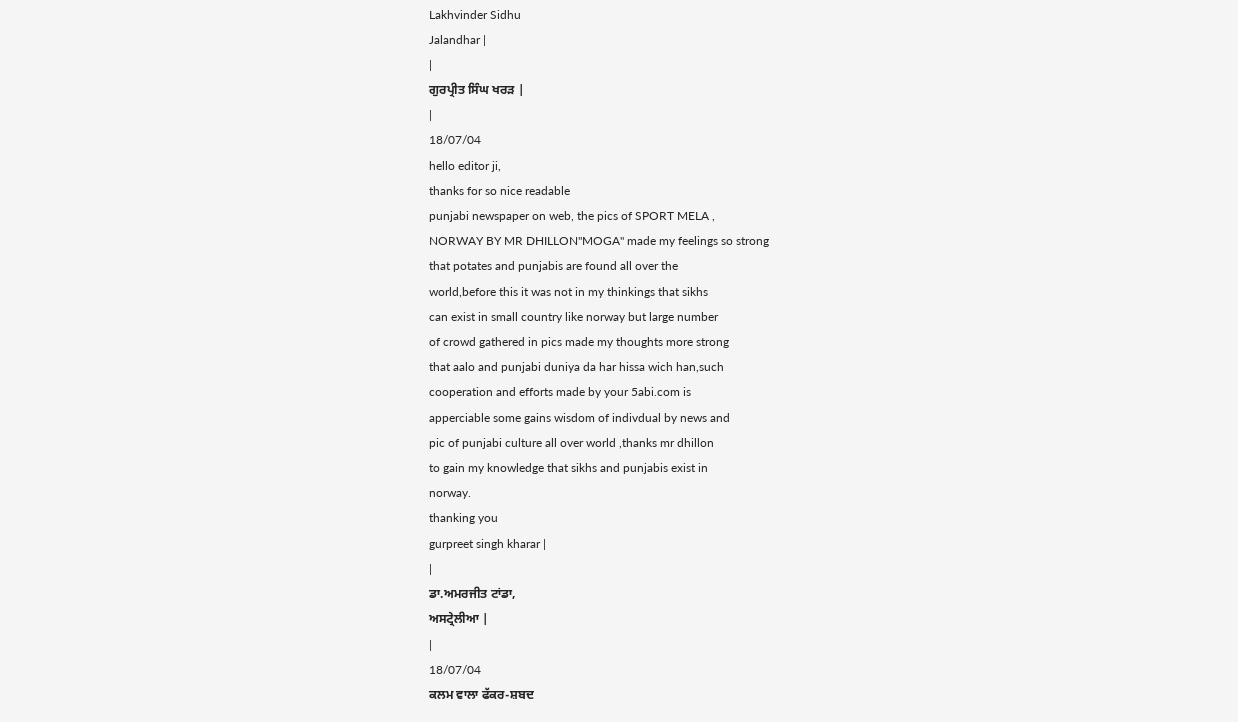Lakhvinder Sidhu
Jalandhar |
|
ਗੁਰਪ੍ਰੀਤ ਸਿੰਘ ਖਰੜ |
|
18/07/04
hello editor ji,
thanks for so nice readable
punjabi newspaper on web, the pics of SPORT MELA ,
NORWAY BY MR DHILLON"MOGA" made my feelings so strong
that potates and punjabis are found all over the
world,before this it was not in my thinkings that sikhs
can exist in small country like norway but large number
of crowd gathered in pics made my thoughts more strong
that aalo and punjabi duniya da har hissa wich han,such
cooperation and efforts made by your 5abi.com is
apperciable some gains wisdom of indivdual by news and
pic of punjabi culture all over world ,thanks mr dhillon
to gain my knowledge that sikhs and punjabis exist in
norway.
thanking you
gurpreet singh kharar |
|
ਡਾ.ਅਮਰਜੀਤ ਟਾਂਡਾ,
ਅਸਟ੍ਰੇਲੀਆ |
|
18/07/04
ਕਲਮ ਵਾਲਾ ਫੱਕਰ-ਸ਼ਬਦ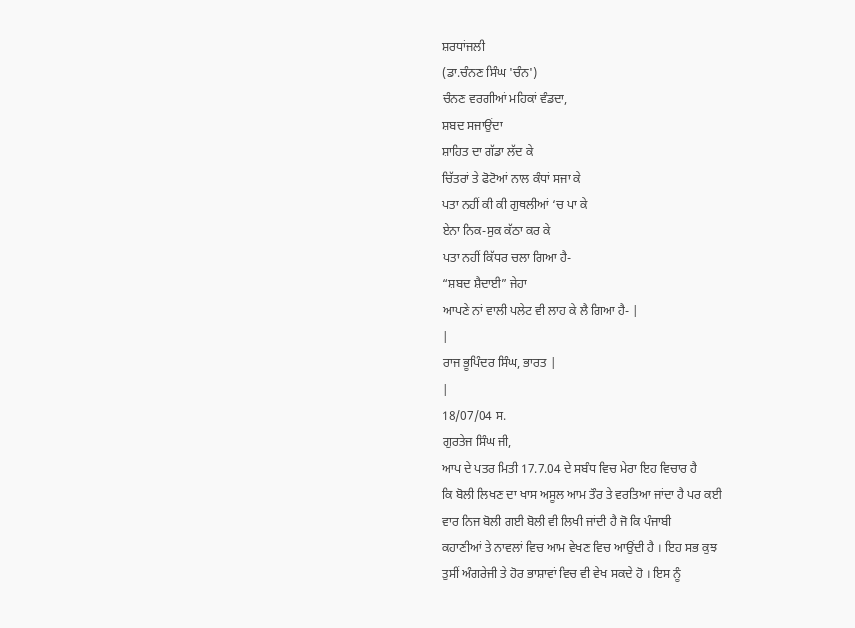ਸ਼ਰਧਾਂਜਲੀ
(ਡਾ.ਚੰਨਣ ਸਿੰਘ 'ਚੰਨ')
ਚੰਨਣ ਵਰਗੀਆਂ ਮਹਿਕਾਂ ਵੰਡਦਾ,
ਸ਼ਬਦ ਸਜਾਉਂਦਾ
ਸ਼ਾਹਿਤ ਦਾ ਗੱਡਾ ਲੱਦ ਕੇ
ਚਿੱਤਰਾਂ ਤੇ ਫੋਟੋਆਂ ਨਾਲ ਕੰਧਾਂ ਸਜਾ ਕੇ
ਪਤਾ ਨਹੀਂ ਕੀ ਕੀ ਗੁਥਲੀਆਂ ‘ਚ ਪਾ ਕੇ
ਏਨਾ ਨਿਕ-ਸੁਕ ਕੱਠਾ ਕਰ ਕੇ
ਪਤਾ ਨਹੀਂ ਕਿੱਧਰ ਚਲਾ ਗਿਆ ਹੈ-
“ਸ਼ਬਦ ਸ਼ੈਦਾਈ” ਜੇਹਾ
ਆਪਣੇ ਨਾਂ ਵਾਲੀ ਪਲੇਟ ਵੀ ਲਾਹ ਕੇ ਲੈ ਗਿਆ ਹੈ- |
|
ਰਾਜ ਭੂਪਿੰਦਰ ਸਿੰਘ, ਭਾਰਤ |
|
18/07/04 ਸ.
ਗੁਰਤੇਜ ਸਿੰਘ ਜੀ,
ਆਪ ਦੇ ਪਤਰ ਮਿਤੀ 17.7.04 ਦੇ ਸਬੰਧ ਵਿਚ ਮੇਰਾ ਇਹ ਵਿਚਾਰ ਹੈ
ਕਿ ਬੋਲੀ ਲਿਖਣ ਦਾ ਖਾਸ ਅਸੂਲ ਆਮ ਤੌਰ ਤੇ ਵਰਤਿਆ ਜਾਂਦਾ ਹੈ ਪਰ ਕਈ
ਵਾਰ ਨਿਜ ਬੋਲੀ ਗਈ ਬੋਲੀ ਵੀ ਲਿਖੀ ਜਾਂਦੀ ਹੈ ਜੋ ਕਿ ਪੰਜਾਬੀ
ਕਹਾਣੀਆਂ ਤੇ ਨਾਵਲਾਂ ਵਿਚ ਆਮ ਵੇਖਣ ਵਿਚ ਆਉਂਦੀ ਹੈ । ਇਹ ਸਭ ਕੁਝ
ਤੁਸੀਂ ਅੰਗਰੇਜੀ ਤੇ ਹੋਰ ਭਾਸ਼ਾਵਾਂ ਵਿਚ ਵੀ ਵੇਖ ਸਕਦੇ ਹੋ । ਇਸ ਨੂੰ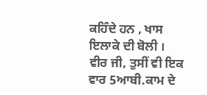ਕਹਿੰਦੇ ਹਨ , ਖਾਸ ਇਲਾਕੇ ਦੀ ਬੋਲੀ ।
ਵੀਰ ਜੀ, ਤੁਸੀਂ ਵੀ ਇਕ ਵਾਰ 5ਆਬੀ.ਕਾਮ ਦੇ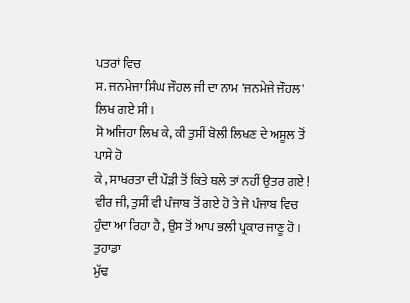ਪਤਰਾਂ ਵਿਚ
ਸ. ਜਨਮੇਜਾ ਸਿੰਘ ਜੌਹਲ ਜੀ ਦਾ ਨਾਮ 'ਜਨਮੇਜੇ ਜੌਹਲ' ਲਿਖ ਗਏ ਸੀ ।
ਸੋ ਅਜਿਹਾ ਲਿਖ ਕੇ, ਕੀ ਤੁਸੀਂ ਬੋਲੀ ਲਿਖਣ ਦੇ ਅਸੂਲ ਤੋਂ ਪਾਸੇ ਹੋ
ਕੇ , ਸਾਖਰਤਾ ਦੀ ਪੌੜੀ ਤੋਂ ਕਿਤੇ ਥਲੇ ਤਾਂ ਨਹੀਂ ਉਤਰ ਗਏ !
ਵੀਰ ਜੀ, ਤੁਸੀਂ ਵੀ ਪੰਜਾਬ ਤੋਂ ਗਏ ਹੋ ਤੇ ਜੋ ਪੰਜਾਬ ਵਿਚ
ਹੁੰਦਾ ਆ ਰਿਹਾ ਹੈ , ਉਸ ਤੋਂ ਆਪ ਭਲੀ ਪ੍ਰਕਾਰ ਜਾਣੂ ਹੋ । ਤੁਹਾਡਾ
ਮੁੱਢ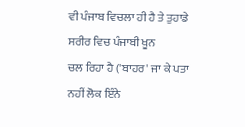ਵੀ ਪੰਜਾਬ ਵਿਚਲਾ ਹੀ ਹੈ ਤੇ ਤੁਹਾਡੇ ਸਰੀਰ ਵਿਚ ਪੰਜਾਬੀ ਖੂਨ
ਚਲ ਰਿਹਾ ਹੈ ('ਬਾਹਰ' ਜਾ ਕੇ ਪਤਾ ਨਹੀਂ ਲੋਕ ਇੰਨੇ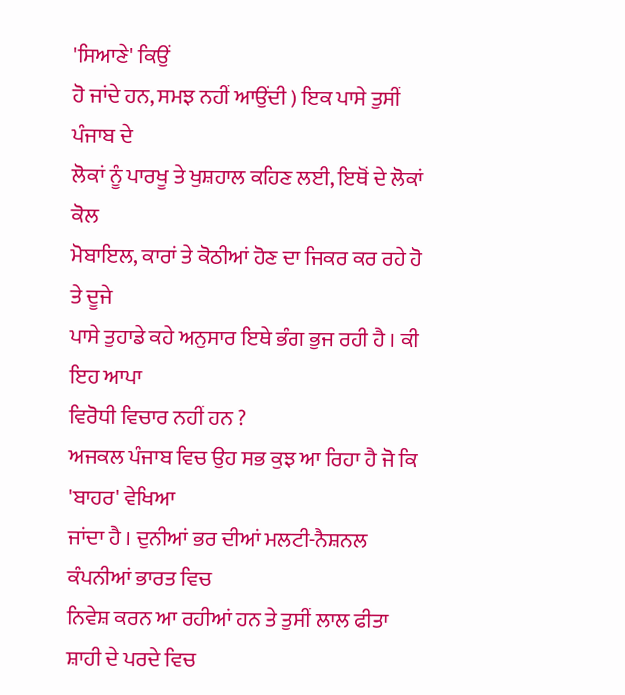'ਸਿਆਣੇ' ਕਿਉਂ
ਹੋ ਜਾਂਦੇ ਹਨ, ਸਮਝ ਨਹੀਂ ਆਉਂਦੀ ) ਇਕ ਪਾਸੇ ਤੁਸੀਂ ਪੰਜਾਬ ਦੇ
ਲੋਕਾਂ ਨੂੰ ਪਾਰਖੂ ਤੇ ਖੁਸ਼ਹਾਲ ਕਹਿਣ ਲਈ, ਇਥੋਂ ਦੇ ਲੋਕਾਂ ਕੋਲ
ਮੋਬਾਇਲ, ਕਾਰਾਂ ਤੇ ਕੋਠੀਆਂ ਹੋਣ ਦਾ ਜਿਕਰ ਕਰ ਰਹੇ ਹੋ ਤੇ ਦੂਜੇ
ਪਾਸੇ ਤੁਹਾਡੇ ਕਹੇ ਅਨੁਸਾਰ ਇਥੇ ਭੰਗ ਭੁਜ ਰਹੀ ਹੈ । ਕੀ ਇਹ ਆਪਾ
ਵਿਰੋਧੀ ਵਿਚਾਰ ਨਹੀਂ ਹਨ ?
ਅਜਕਲ ਪੰਜਾਬ ਵਿਚ ਉਹ ਸਭ ਕੁਝ ਆ ਰਿਹਾ ਹੈ ਜੋ ਕਿ 'ਬਾਹਰ' ਵੇਖਿਆ
ਜਾਂਦਾ ਹੈ । ਦੁਨੀਆਂ ਭਰ ਦੀਆਂ ਮਲਟੀ-ਨੈਸ਼ਨਲ ਕੰਪਨੀਆਂ ਭਾਰਤ ਵਿਚ
ਨਿਵੇਸ਼ ਕਰਨ ਆ ਰਹੀਆਂ ਹਨ ਤੇ ਤੁਸੀਂ ਲਾਲ ਫੀਤਾ ਸ਼ਾਹੀ ਦੇ ਪਰਦੇ ਵਿਚ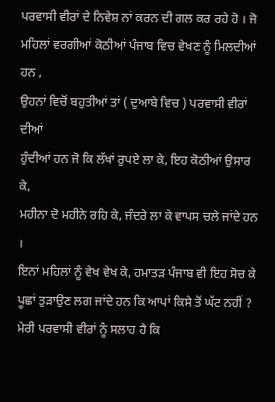ਪਰਵਾਸੀ ਵੀਰਾਂ ਦੇ ਨਿਵੇਸ਼ ਨਾਂ ਕਰਨ ਦੀ ਗਲ ਕਰ ਰਹੇ ਹੋ । ਜੋ
ਮਹਿਲਾਂ ਵਰਗੀਆਂ ਕੋਠੀਆਂ ਪੰਜਾਬ ਵਿਚ ਵੇਖਣ ਨੂੰ ਮਿਲਦੀਆਂ ਹਨ ,
ਉਹਨਾਂ ਵਿਚੋਂ ਬਹੁਤੀਆਂ ਤਾਂ ( ਦੁਆਬੇ ਵਿਚ ) ਪਰਵਾਸੀ ਵੀਰਾਂ ਦੀਆਂ
ਹੁੰਦੀਆਂ ਹਨ ਜੋ ਕਿ ਲੱਖਾਂ ਰੁਪਏ ਲਾ ਕੇ, ਇਹ ਕੋਠੀਆਂ ਉਸਾਰ ਕੇ,
ਮਹੀਨਾ ਦੋ ਮਹੀਨੇ ਰਹਿ ਕੇ, ਜੰਦਰੇ ਲਾ ਕੇ ਵਾਪਸ ਚਲੇ ਜਾਂਦੇ ਹਨ ।
ਇਨਾਂ ਮਹਿਲਾਂ ਨੂੰ ਵੇਖ ਵੇਖ ਕੇ, ਹਮਾਤੜ ਪੰਜਾਬ ਵੀ ਇਹ ਸੋਚ ਕੇ
ਪੂਛਾਂ ਤੁੜਾਉਣ ਲਗ ਜਾਂਦੇ ਹਨ ਕਿ ਆਪਾਂ ਕਿਸੇ ਤੋਂ ਘੱਟ ਨਹੀਂ ?
ਮੇਰੀ ਪਰਵਾਸੀ ਵੀਰਾਂ ਨੂੰ ਸਲਾਹ ਹੈ ਕਿ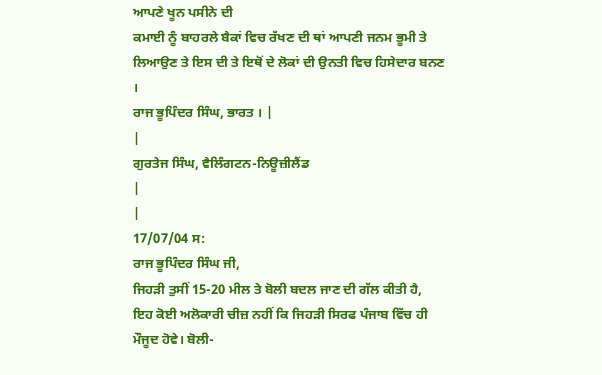ਆਪਣੇ ਖੂਨ ਪਸੀਨੇ ਦੀ
ਕਮਾਈ ਨੂੰ ਬਾਹਰਲੇ ਬੈਕਾਂ ਵਿਚ ਰੱਖਣ ਦੀ ਥਾਂ ਆਪਣੀ ਜਨਮ ਭੂਮੀ ਤੇ
ਲਿਆਉਣ ਤੇ ਇਸ ਦੀ ਤੇ ਇਥੋਂ ਦੇ ਲੋਕਾਂ ਦੀ ਉਨਤੀ ਵਿਚ ਹਿਸੇਦਾਰ ਬਨਣ
।
ਰਾਜ ਭੂਪਿੰਦਰ ਸਿੰਘ, ਭਾਰਤ । |
|
ਗੁਰਤੇਜ ਸਿੰਘ, ਵੈਲਿੰਗਟਨ-ਨਿਊਜ਼ੀਲੈਂਡ
|
|
17/07/04 ਸ:
ਰਾਜ ਭੂਪਿੰਦਰ ਸਿੰਘ ਜੀ,
ਜਿਹੜੀ ਤੁਸੀਂ 15-20 ਮੀਲ ਤੇ ਬੋਲੀ ਬਦਲ ਜਾਣ ਦੀ ਗੱਲ ਕੀਤੀ ਹੈ,
ਇਹ ਕੋਈ ਅਲੋਕਾਰੀ ਚੀਜ਼ ਨਹੀਂ ਕਿ ਜਿਹੜੀ ਸਿਰਫ ਪੰਜਾਬ ਵਿੱਚ ਹੀ
ਮੌਜੂਦ ਹੋਵੇ। ਬੋਲੀ-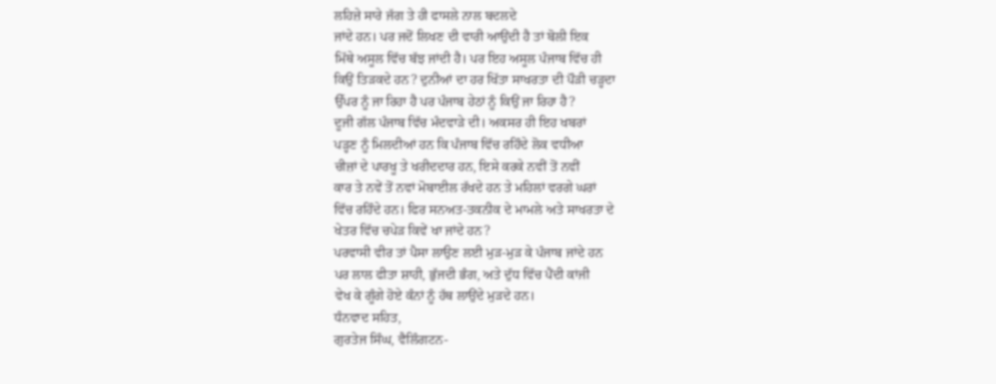ਲਹਿਜ਼ੇ ਸਾਰੇ ਜੱਗ ਤੇ ਹੀ ਫਾਸਲੇ ਨਾਲ ਬਦਲਦੇ
ਜਾਂਦੇ ਹਨ। ਪਰ ਜਦੋਂ ਲਿਖਣ ਦੀ ਵਾਰੀ ਆਉਂਦੀ ਹੈ ਤਾਂ ਬੋਲੀ ਇਕ
ਮਿੱਥੇ ਅਸੂਲ ਵਿੱਚ ਬੱਝ ਜਾਂਦੀ ਹੈ। ਪਰ ਇਹ ਅਸੂਲ ਪੰਜਾਬ ਵਿੱਚ ਹੀ
ਕਿਉਂ ਤਿੜਕਦੇ ਹਨ? ਦੁਨੀਆਂ ਦਾ ਹਰ ਖਿੱਤਾ ਸਾਖਰਤਾ ਦੀ ਪੌੜੀ ਚੜ੍ਹਦਾ
ਉੱਪਰ ਨੂੰ ਜਾ ਰਿਹਾ ਹੈ ਪਰ ਪੰਜਾਬ ਹੇਠਾਂ ਨੂੰ ਕਿਉਂ ਜਾ ਰਿਹਾ ਹੈ?
ਦੂਜੀ ਗੱਲ ਪੰਜਾਬ ਵਿੱਚ ਮੰਦਵਾੜੇ ਦੀ। ਅਕਸਰ ਹੀ ਇਹ ਖਬਰਾਂ
ਪੜ੍ਹਣ ਨੂੰ ਮਿਲਦੀਆਂ ਹਨ ਕਿ ਪੰਜਾਬ ਵਿੱਚ ਰਹਿੰਦੇ ਲੋਕ ਵਧੀਆ
ਚੀਜ਼ਾਂ ਦੇ ਪਾਰਖੂ ਤੇ ਖਰੀਦਦਾਰ ਹਨ, ਇਸੇ ਕਰਕੇ ਨਵੀਂ ਤੋਂ ਨਵੀਂ
ਕਾਰ ਤੇ ਨਵੇਂ ਤੋਂ ਨਵਾਂ ਮੋਬਾਈਲ ਰੱਖਦੇ ਹਨ ਤੇ ਮਹਿਲਾਂ ਵਰਗੇ ਘਰਾਂ
ਵਿੱਚ ਰਹਿੰਦੇ ਹਨ। ਫਿਰ ਸਨਅਤ-ਤਕਨੀਕ ਦੇ ਮਾਮਲੇ ਅਤੇ ਸਾਖਰਤਾ ਦੇ
ਖੇਤਰ ਵਿੱਚ ਚਪੇੜ ਕਿਵੇਂ ਖਾ ਜਾਂਦੇ ਹਨ?
ਪਰਵਾਸੀ ਵੀਰ ਤਾਂ ਪੈਸਾ ਲਾਉਣ ਲਈ ਮੁੜ-ਮੁੜ ਕੇ ਪੰਜਾਬ ਜਾਂਦੇ ਹਨ
ਪਰ ਲਾਲ ਫੀਤਾ ਸ਼ਾਹੀ, ਭੁੱਜਦੀ ਭੰਗ, ਅਤੇ ਦੁੱਧ ਵਿੱਚ ਪੈਂਦੀ ਕਾਂਜੀ
ਵੇਖ ਕੇ ਗੂੰਗੇ ਹੋਏ ਕੰਨਾਂ ਨੂੰ ਹੱਥ ਲਾਉਂਦੇ ਮੁੜਦੇ ਹਨ।
ਧੰਨਵਾਦ ਸਹਿਤ,
ਗੁਰਤੇਜ ਸਿੰਘ, ਵੈਲਿੰਗਟਨ-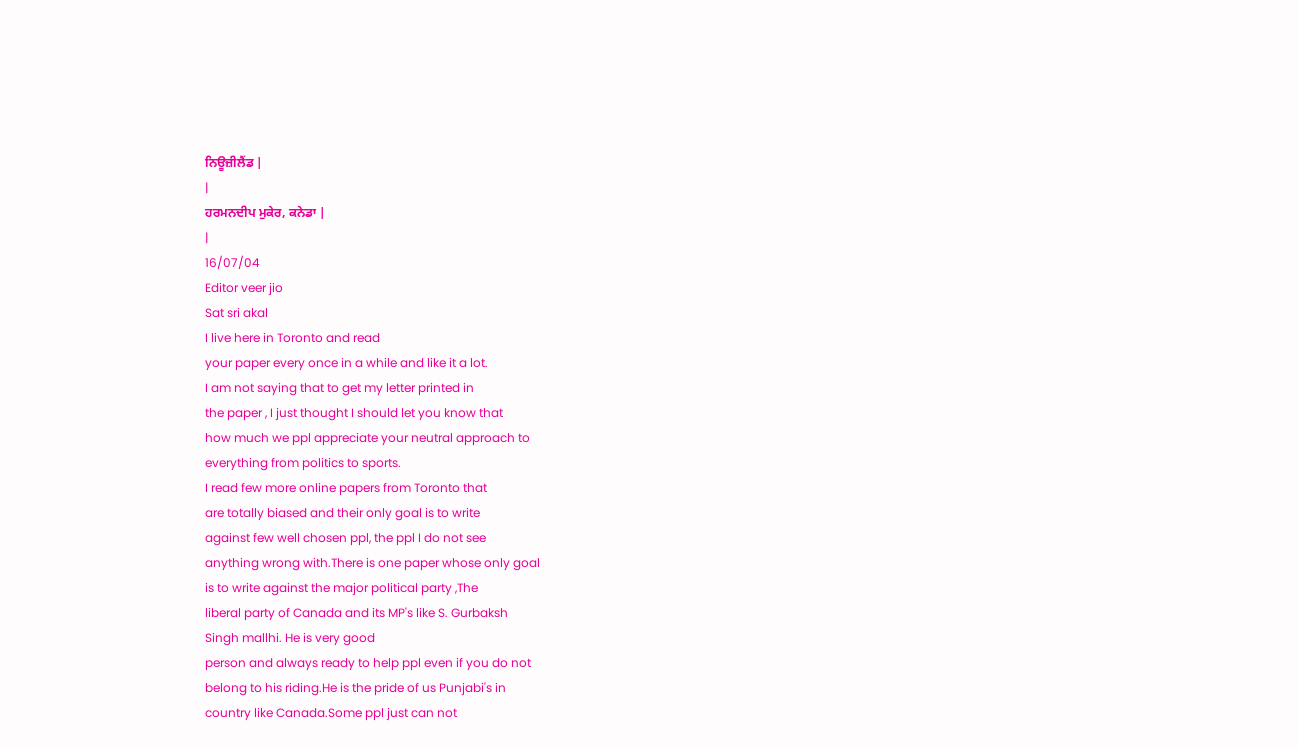ਨਿਊਜ਼ੀਲੈਂਡ |
|
ਹਰਮਨਦੀਪ ਮੁਕੇਰ, ਕਨੇਡਾ |
|
16/07/04
Editor veer jio
Sat sri akal
I live here in Toronto and read
your paper every once in a while and like it a lot.
I am not saying that to get my letter printed in
the paper , I just thought I should let you know that
how much we ppl appreciate your neutral approach to
everything from politics to sports.
I read few more online papers from Toronto that
are totally biased and their only goal is to write
against few well chosen ppl, the ppl I do not see
anything wrong with.There is one paper whose only goal
is to write against the major political party ,The
liberal party of Canada and its MP's like S. Gurbaksh
Singh mallhi. He is very good
person and always ready to help ppl even if you do not
belong to his riding.He is the pride of us Punjabi's in
country like Canada.Some ppl just can not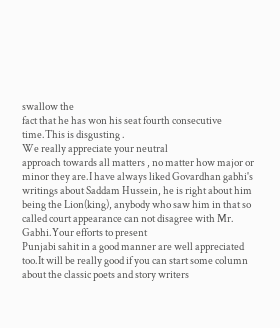swallow the
fact that he has won his seat fourth consecutive
time.This is disgusting .
We really appreciate your neutral
approach towards all matters , no matter how major or
minor they are.I have always liked Govardhan gabhi's
writings about Saddam Hussein, he is right about him
being the Lion(king), anybody who saw him in that so
called court appearance can not disagree with Mr.
Gabhi.Your efforts to present
Punjabi sahit in a good manner are well appreciated
too.It will be really good if you can start some column
about the classic poets and story writers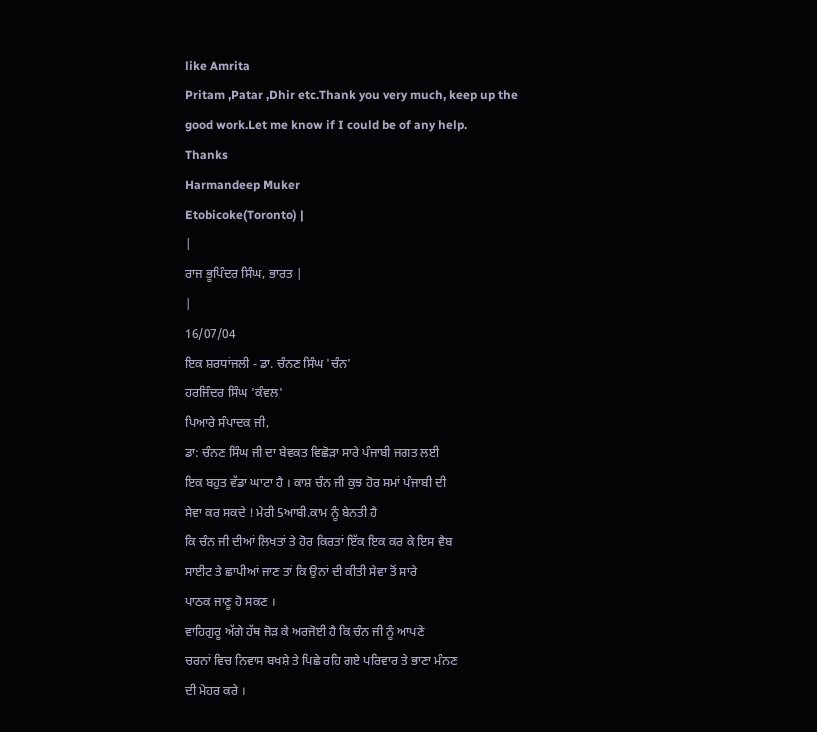like Amrita
Pritam ,Patar ,Dhir etc.Thank you very much, keep up the
good work.Let me know if I could be of any help.
Thanks
Harmandeep Muker
Etobicoke(Toronto) |
|
ਰਾਜ ਭੂਪਿੰਦਰ ਸਿੰਘ, ਭਾਰਤ |
|
16/07/04
ਇਕ ਸ਼ਰਧਾਂਜਲੀ - ਡਾ. ਚੰਨਣ ਸਿੰਘ 'ਚੰਨ'
ਹਰਜਿੰਦਰ ਸਿੰਘ 'ਕੰਵਲ'
ਪਿਆਰੇ ਸੰਪਾਦਕ ਜੀ,
ਡਾ: ਚੰਨਣ ਸਿੰਘ ਜੀ ਦਾ ਬੇਵਕਤ ਵਿਛੋੜਾ ਸਾਰੇ ਪੰਜਾਬੀ ਜਗਤ ਲਈ
ਇਕ ਬਹੁਤ ਵੱਡਾ ਘਾਟਾ ਹੈ । ਕਾਸ਼ ਚੰਨ ਜੀ ਕੁਝ ਹੋਰ ਸਮਾਂ ਪੰਜਾਬੀ ਦੀ
ਸੇਵਾ ਕਰ ਸਕਦੇ ! ਮੇਰੀ 5ਆਬੀ.ਕਾਮ ਨੂੰ ਬੇਨਤੀ ਹੈ
ਕਿ ਚੰਨ ਜੀ ਦੀਆਂ ਲਿਖਤਾਂ ਤੇ ਹੋਰ ਕਿਰਤਾਂ ਇੱਕ ਇਕ ਕਰ ਕੇ ਇਸ ਵੈਬ
ਸਾਈਟ ਤੇ ਛਾਪੀਆਂ ਜਾਣ ਤਾਂ ਕਿ ਉਨਾਂ ਦੀ ਕੀਤੀ ਸੇਵਾ ਤੋਂ ਸਾਰੇ
ਪਾਠਕ ਜਾਣੂ ਹੋ ਸਕਣ ।
ਵਾਹਿਗੁਰੂ ਅੱਗੇ ਹੱਥ ਜੋੜ ਕੇ ਅਰਜੋਈ ਹੈ ਕਿ ਚੰਨ ਜੀ ਨੂੰ ਆਪਣੇ
ਚਰਨਾਂ ਵਿਚ ਨਿਵਾਸ ਬਖਸ਼ੇ ਤੇ ਪਿਛੇ ਰਹਿ ਗਏ ਪਰਿਵਾਰ ਤੇ ਭਾਣਾ ਮੰਨਣ
ਦੀ ਮੇਹਰ ਕਰੇ ।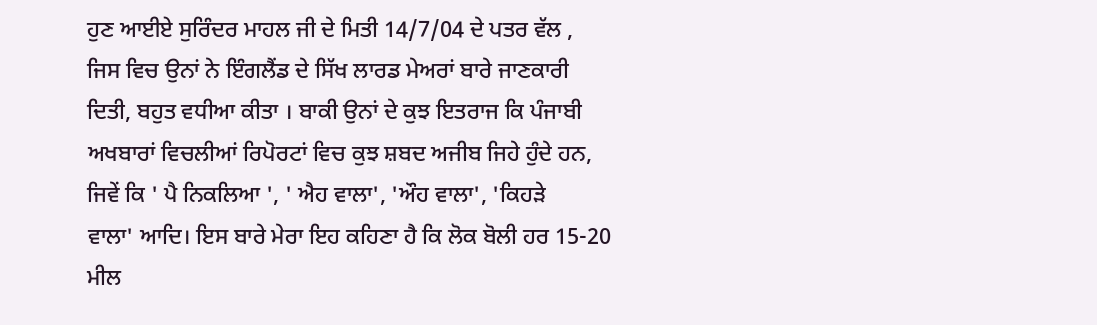ਹੁਣ ਆਈਏ ਸੁਰਿੰਦਰ ਮਾਹਲ ਜੀ ਦੇ ਮਿਤੀ 14/7/04 ਦੇ ਪਤਰ ਵੱਲ ,
ਜਿਸ ਵਿਚ ਉਨਾਂ ਨੇ ਇੰਗਲੈਂਡ ਦੇ ਸਿੱਖ ਲਾਰਡ ਮੇਅਰਾਂ ਬਾਰੇ ਜਾਣਕਾਰੀ
ਦਿਤੀ, ਬਹੁਤ ਵਧੀਆ ਕੀਤਾ । ਬਾਕੀ ਉਨਾਂ ਦੇ ਕੁਝ ਇਤਰਾਜ ਕਿ ਪੰਜਾਬੀ
ਅਖਬਾਰਾਂ ਵਿਚਲੀਆਂ ਰਿਪੋਰਟਾਂ ਵਿਚ ਕੁਝ ਸ਼ਬਦ ਅਜੀਬ ਜਿਹੇ ਹੁੰਦੇ ਹਨ,
ਜਿਵੇਂ ਕਿ ' ਪੈ ਨਿਕਲਿਆ ', ' ਐਹ ਵਾਲਾ', 'ਔਹ ਵਾਲਾ', 'ਕਿਹੜੇ
ਵਾਲਾ' ਆਦਿ। ਇਸ ਬਾਰੇ ਮੇਰਾ ਇਹ ਕਹਿਣਾ ਹੈ ਕਿ ਲੋਕ ਬੋਲੀ ਹਰ 15-20
ਮੀਲ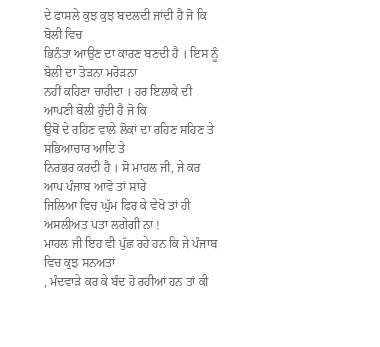ਦੇ ਫਾਸਲੇ ਕੁਝ ਕੁਝ ਬਦਲਦੀ ਜਾਂਦੀ ਹੈ ਜੋ ਕਿ ਬੋਲੀ ਵਿਚ
ਭਿਨੰਤਾ ਆਉਣ ਦਾ ਕਾਰਣ ਬਣਦੀ ਹੈ । ਇਸ ਨੂੰ ਬੋਲੀ ਦਾ ਤੋੜਨਾ ਮਰੋੜਨਾ
ਨਹੀਂ ਕਹਿਣਾ ਚਾਹੀਦਾ । ਹਰ ਇਲਾਕੇ ਦੀ ਆਪਣੀ ਬੋਲੀ ਹੁੰਦੀ ਹੈ ਜੋ ਕਿ
ਉਥੋਂ ਦੇ ਰਹਿਣ ਵਾਲੇ ਲੋਕਾਂ ਦਾ ਰਹਿਣ ਸਹਿਣ ਤੇ ਸਭਿਆਚਾਰ ਆਦਿ ਤੇ
ਨਿਰਭਰ ਕਰਦੀ ਹੈ । ਸੋ ਮਾਹਲ ਜੀ, ਜੇ ਕਰ ਆਪ ਪੰਜਾਬ ਆਵੋ ਤਾਂ ਸਾਰੇ
ਜਿਲਿਆ ਵਿਚ ਘੁੱਮ ਫਿਰ ਕੇ ਵੇਖੋ ਤਾਂ ਹੀ ਅਸਲੀਅਤ ਪਤਾ ਲਗੇਗੀ ਨਾ !
ਮਾਹਲ ਜੀ ਇਹ ਵੀ ਪੁੱਛ ਰਹੇ ਹਨ ਕਿ ਜੇ ਪੰਜਾਬ ਵਿਚ ਕੁਝ ਸਨਅਤਾਂ
, ਮੰਦਵਾੜੇ ਕਰ ਕੇ ਬੰਦ ਹੋ ਰਹੀਆਂ ਹਨ ਤਾਂ ਕੀ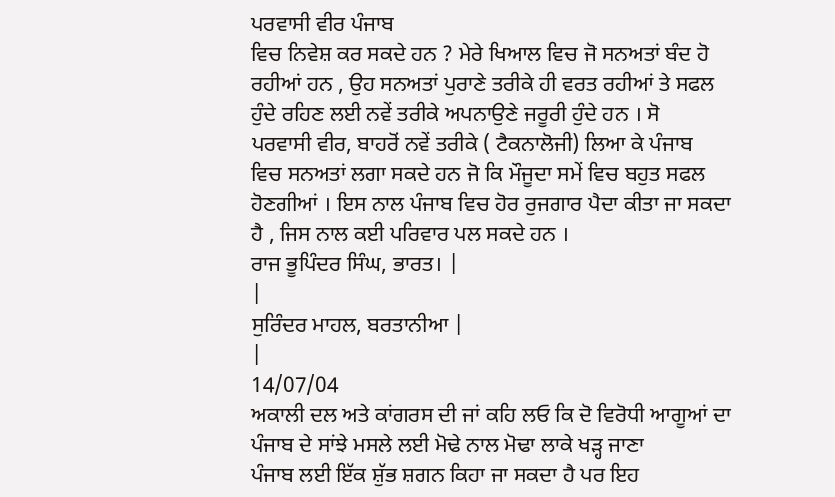ਪਰਵਾਸੀ ਵੀਰ ਪੰਜਾਬ
ਵਿਚ ਨਿਵੇਸ਼ ਕਰ ਸਕਦੇ ਹਨ ? ਮੇਰੇ ਖਿਆਲ ਵਿਚ ਜੋ ਸਨਅਤਾਂ ਬੰਦ ਹੋ
ਰਹੀਆਂ ਹਨ , ਉਹ ਸਨਅਤਾਂ ਪੁਰਾਣੇ ਤਰੀਕੇ ਹੀ ਵਰਤ ਰਹੀਆਂ ਤੇ ਸਫਲ
ਹੁੰਦੇ ਰਹਿਣ ਲਈ ਨਵੇਂ ਤਰੀਕੇ ਅਪਨਾਉਣੇ ਜਰੂਰੀ ਹੁੰਦੇ ਹਨ । ਸੋ
ਪਰਵਾਸੀ ਵੀਰ, ਬਾਹਰੋਂ ਨਵੇਂ ਤਰੀਕੇ ( ਟੈਕਨਾਲੋਜੀ) ਲਿਆ ਕੇ ਪੰਜਾਬ
ਵਿਚ ਸਨਅਤਾਂ ਲਗਾ ਸਕਦੇ ਹਨ ਜੋ ਕਿ ਮੌਜੂਦਾ ਸਮੇਂ ਵਿਚ ਬਹੁਤ ਸਫਲ
ਹੋਣਗੀਆਂ । ਇਸ ਨਾਲ ਪੰਜਾਬ ਵਿਚ ਹੋਰ ਰੁਜਗਾਰ ਪੈਦਾ ਕੀਤਾ ਜਾ ਸਕਦਾ
ਹੈ , ਜਿਸ ਨਾਲ ਕਈ ਪਰਿਵਾਰ ਪਲ ਸਕਦੇ ਹਨ ।
ਰਾਜ ਭੂਪਿੰਦਰ ਸਿੰਘ, ਭਾਰਤ। |
|
ਸੁਰਿੰਦਰ ਮਾਹਲ, ਬਰਤਾਨੀਆ |
|
14/07/04
ਅਕਾਲੀ ਦਲ ਅਤੇ ਕਾਂਗਰਸ ਦੀ ਜਾਂ ਕਹਿ ਲਓ ਕਿ ਦੋ ਵਿਰੋਧੀ ਆਗੂਆਂ ਦਾ
ਪੰਜਾਬ ਦੇ ਸਾਂਝੇ ਮਸਲੇ ਲਈ ਮੋਢੇ ਨਾਲ ਮੋਢਾ ਲਾਕੇ ਖੜ੍ਹ ਜਾਣਾ
ਪੰਜਾਬ ਲਈ ਇੱਕ ਸ਼ੁੱਭ ਸ਼ਗਨ ਕਿਹਾ ਜਾ ਸਕਦਾ ਹੈ ਪਰ ਇਹ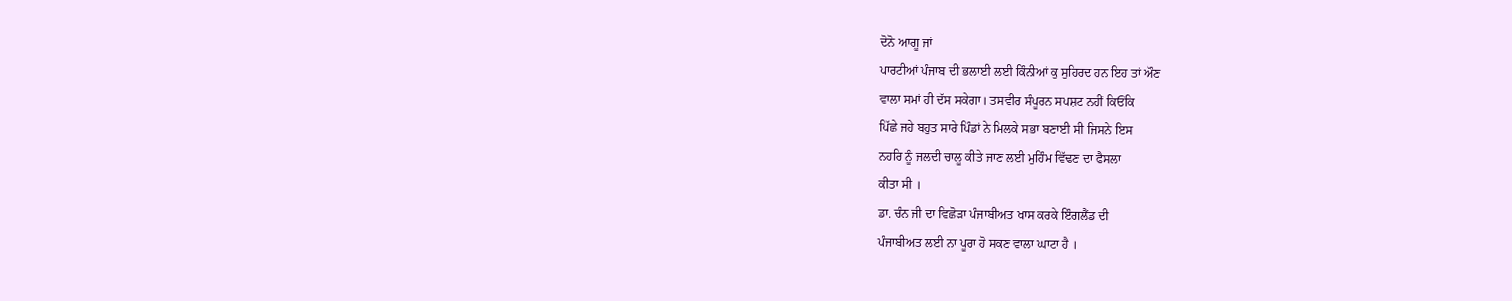ਦੋਨੋ ਆਗੂ ਜਾਂ
ਪਾਰਟੀਆਂ ਪੰਜਾਬ ਦੀ ਭਲਾਈ ਲਈ ਕਿੰਨੀਆਂ ਕੁ ਸੁਹਿਰਦ ਹਨ ਇਹ ਤਾਂ ਔਣ
ਵਾਲਾ ਸਮਾਂ ਹੀ ਦੱਸ ਸਕੇਗਾ। ਤਸਵੀਰ ਸੰਪੂਰਨ ਸਪਸ਼ਟ ਨਹੀਂ ਕਿਓਂਕਿ
ਪਿੱਛੇ ਜਹੇ ਬਹੁਤ ਸਾਰੇ ਪਿੰਡਾਂ ਨੇ ਮਿਲਕੇ ਸਭਾ ਬਣਾਈ ਸੀ ਜਿਸਨੇ ਇਸ
ਨਹਰਿ ਨੂੰ ਜਲਦੀ ਚਾਲੂ ਕੀਤੇ ਜਾਣ ਲਈ ਮੁਹਿੰਮ ਵਿੱਢਣ ਦਾ ਫੈਸਲਾ
ਕੀਤਾ ਸੀ ।
ਡਾ. ਚੰਨ ਜੀ ਦਾ ਵਿਛੋੜਾ ਪੰਜਾਬੀਅਤ ਖਾਸ ਕਰਕੇ ਇੰਗਲੈਂਡ ਦੀ
ਪੰਜਾਬੀਅਤ ਲਈ ਨਾ ਪੂਰਾ ਹੋ ਸਕਣ ਵਾਲਾ ਘਾਟਾ ਹੈ ।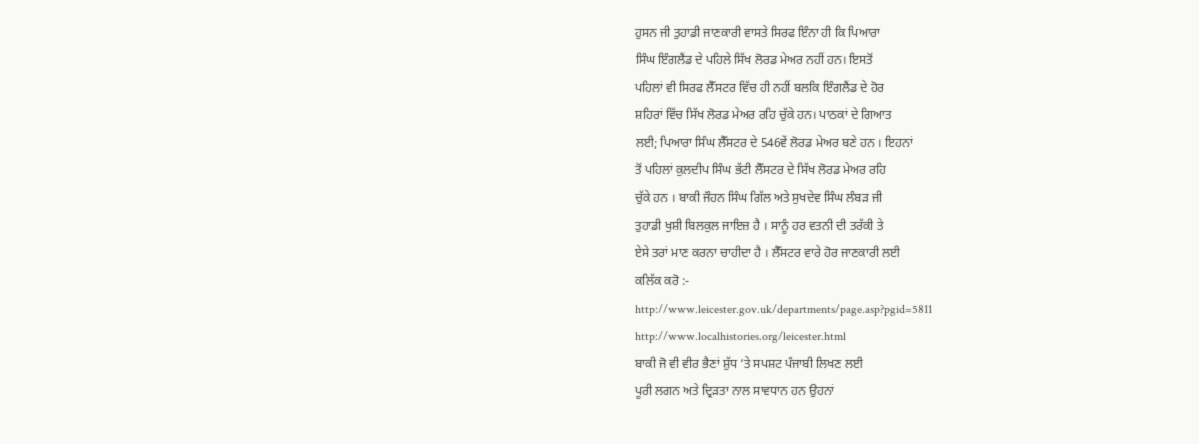ਹੁਸਨ ਜੀ ਤੁਹਾਡੀ ਜਾਣਕਾਰੀ ਵਾਸਤੇ ਸਿਰਫ ਇੰਨਾ ਹੀ ਕਿ ਪਿਆਰਾ
ਸਿੰਘ ਇੰਗਲੈਂਡ ਦੇ ਪਹਿਲੇ ਸਿੱਖ ਲੋਰਡ ਮੇਅਰ ਨਹੀਂ ਹਨ। ਇਸਤੋਂ
ਪਹਿਲਾਂ ਵੀ ਸਿਰਫ ਲੈੱਸਟਰ ਵਿੱਚ ਹੀ ਨਹੀਂ ਬਲਕਿ ਇੰਗਲੈਂਡ ਦੇ ਹੋਰ
ਸ਼ਹਿਰਾਂ ਵਿੱਚ ਸਿੱਖ ਲੋਰਡ ਮੇਅਰ ਰਹਿ ਚੁੱਕੇ ਹਨ। ਪਾਠਕਾਂ ਦੇ ਗਿਆਤ
ਲਈ; ਪਿਆਰਾ ਸਿੰਘ ਲੈੱਸਟਰ ਦੇ 546ਵੇਂ ਲੋਰਡ ਮੇਅਰ ਬਣੇ ਹਨ । ਇਹਨਾਂ
ਤੋਂ ਪਹਿਲਾਂ ਕੁਲਦੀਪ ਸਿੰਘ ਭੱਟੀ ਲੈੱਸਟਰ ਦੇ ਸਿੱਖ ਲੋਰਡ ਮੇਅਰ ਰਹਿ
ਚੁੱਕੇ ਹਨ । ਬਾਕੀ ਜੌਹਨ ਸਿੰਘ ਗਿੱਲ ਅਤੇ ਸੁਖਦੇਵ ਸਿੰਘ ਲੰਬੜ ਜੀ
ਤੁਹਾਡੀ ਖੁਸ਼ੀ ਬਿਲਕੁਲ ਜਾਇਜ਼ ਹੈ । ਸਾਨੂੰ ਹਰ ਵਤਨੀ ਦੀ ਤਰੱਕੀ ਤੇ
ਏਸੇ ਤਰਾਂ ਮਾਣ ਕਰਨਾ ਚਾਹੀਦਾ ਹੈ । ਲੈੱਸਟਰ ਵਾਰੇ ਹੋਰ ਜਾਣਕਾਰੀ ਲਈ
ਕਲਿੱਕ ਕਰੋ :-
http://www.leicester.gov.uk/departments/page.asp?pgid=5811
http://www.localhistories.org/leicester.html
ਬਾਕੀ ਜੋ ਵੀ ਵੀਰ ਭੈਣਾਂ ਸ਼ੁੱਧ ‘ਤੇ ਸਪਸ਼ਟ ਪੰਜਾਬੀ ਲਿਖਣ ਲਈ
ਪੂਰੀ ਲਗਨ ਅਤੇ ਦ੍ਰਿੜਤਾ ਨਾਲ ਸਾਵਧਾਨ ਹਨ ਉਹਨਾਂ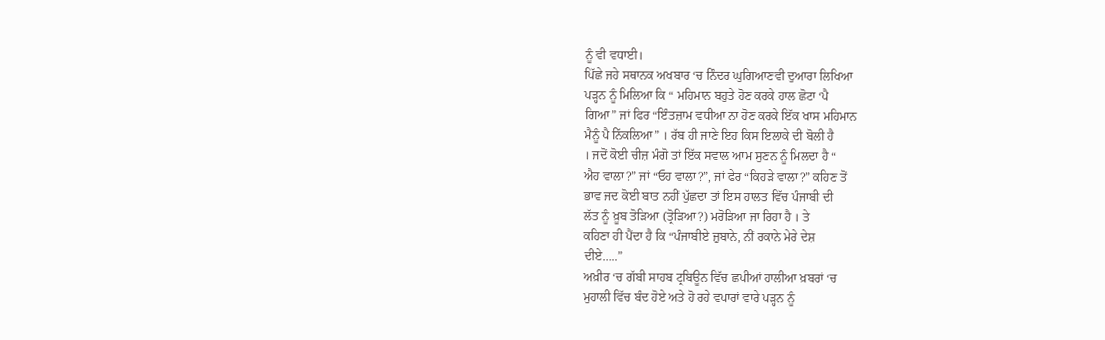ਨੂੰ ਵੀ ਵਧਾਈ।
ਪਿੱਛੇ ਜਹੇ ਸਥਾਨਕ ਅਖਬਾਰ ‘ਚ ਨਿੰਦਰ ਘੁਗਿਆਣਵੀ ਦੁਆਰਾ ਲਿਖਿਆ
ਪੜ੍ਹਨ ਨੂੰ ਮਿਲਿਆ ਕਿ “ ਮਹਿਮਾਨ ਬਹੁਤੇ ਹੋਣ ਕਰਕੇ ਹਾਲ ਛੋਟਾ ‘ਪੈ
ਗਿਆ” ਜਾਂ ਫਿਰ “ਇੰਤਜ਼ਾਮ ਵਧੀਆ ਨਾ ਹੋਣ ਕਰਕੇ ਇੱਕ ਖਾਸ ਮਹਿਮਾਨ
ਮੈਨੂੰ ਪੈ ਨਿੱਕਲਿਆ” । ਰੱਬ ਹੀ ਜਾਣੇ ਇਹ ਕਿਸ ਇਲਾਕੇ ਦੀ ਬੋਲੀ ਹੈ
। ਜਦੋਂ ਕੋਈ ਚੀਜ਼ ਮੰਗੋ ਤਾਂ ਇੱਕ ਸਵਾਲ ਆਮ ਸੁਣਨ ਨੂੰ ਮਿਲਦਾ ਹੈ “
ਐਹ ਵਾਲਾ?” ਜਾਂ “ਓਹ ਵਾਲਾ?”, ਜਾਂ ਫੇਰ “ਕਿਹੜੇ ਵਾਲਾ?” ਕਹਿਣ ਤੋਂ
ਭਾਵ ਜਦ ਕੋਈ ਬਾਤ ਨਹੀਂ ਪੁੱਛਦਾ ਤਾਂ ਇਸ ਹਾਲਤ ਵਿੱਚ ਪੰਜਾਬੀ ਦੀ
ਲੱਤ ਨੂੰ ਖ਼ੂਬ ਤੋੜਿਆ (ਤ੍ਰੋੜਿਆ?) ਮਰੋੜਿਆ ਜਾ ਰਿਹਾ ਹੈ । ਤੇ
ਕਹਿਣਾ ਹੀ ਪੈਂਦਾ ਹੈ ਕਿ “ਪੰਜਾਬੀਏ ਜ਼ੁਬਾਨੇ, ਨੀਂ ਰਕਾਨੇ ਮੇਰੇ ਦੇਸ਼
ਦੀਏ…..”
ਅਖ਼ੀਰ ‘ਚ ਗੱਬੀ ਸਾਹਬ ਟ੍ਰਬਿਊਨ ਵਿੱਚ ਛਪੀਆਂ ਹਾਲੀਆ ਖ਼ਬਰਾਂ ‘ਚ
ਮੁਹਾਲੀ ਵਿੱਚ ਬੰਦ ਹੋਏ ਅਤੇ ਹੋ ਰਹੇ ਵਪਾਰਾਂ ਵਾਰੇ ਪੜ੍ਹਨ ਨੂੰ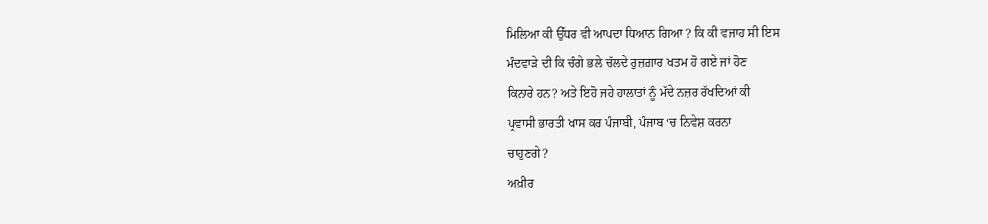ਮਿਲਿਆ ਕੀ ਉੱਧਰ ਵੀ ਆਪਦਾ ਧਿਆਨ ਗਿਆ ? ਕਿ ਕੀ ਵਜਾਹ ਸੀ ਇਸ
ਮੰਦਵਾੜੇ ਦੀ ਕਿ ਚੰਗੇ ਭਲੇ ਚੱਲਦੇ ਰੁਜ਼ਗ਼ਾਰ ਖਤਮ ਹੋ ਗਏ ਜਾਂ ਹੋਣ
ਕਿਨਾਰੇ ਹਨ? ਅਤੇ ਇਹੋ ਜਹੇ ਹਾਲਾਤਾਂ ਨੂੰ ਮੱਦੇ ਨਜ਼ਰ ਰੱਖਦਿਆਂ ਕੀ
ਪ੍ਰਵਾਸੀ ਭਾਰਤੀ ਖਾਸ ਕਰ ਪੰਜਾਬੀ, ਪੰਜਾਬ ‘ਚ ਨਿਵੇਸ਼ ਕਰਨਾ
ਚਾਹੁਣਗੇ?
ਅਖ਼ੀਰ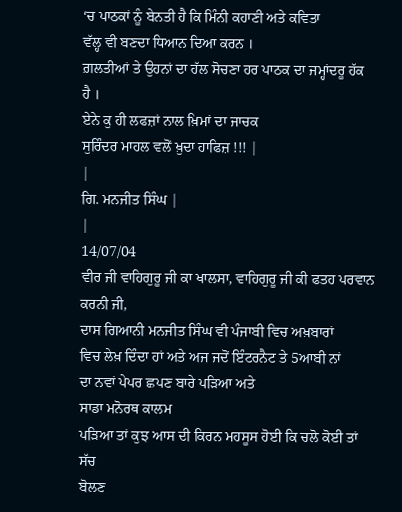‘ਚ ਪਾਠਕਾਂ ਨੂੰ ਬੇਨਤੀ ਹੈ ਕਿ ਮਿੰਨੀ ਕਹਾਣੀ ਅਤੇ ਕਵਿਤਾ
ਵੱਲ੍ਹ ਵੀ ਬਣਦਾ ਧਿਆਨ ਦਿਆ ਕਰਨ ।
ਗ਼ਲਤੀਆਂ ਤੇ ਉਹਨਾਂ ਦਾ ਹੱਲ ਸੋਚਣਾ ਹਰ ਪਾਠਕ ਦਾ ਜਮ੍ਹਾਂਦਰੂ ਹੱਕ
ਹੈ ।
ਏਨੇ ਕੁ ਹੀ ਲਫਜ਼ਾਂ ਨਾਲ ਖ਼ਿਮਾਂ ਦਾ ਜਾਚਕ
ਸੁਰਿੰਦਰ ਮਾਹਲ ਵਲੋਂ ਖ਼ੁਦਾ ਹਾਫਿਜ਼ !!! |
|
ਗਿ. ਮਨਜੀਤ ਸਿੰਘ |
|
14/07/04
ਵੀਰ ਜੀ ਵਾਹਿਗੁਰੂ ਜੀ ਕਾ ਖਾਲਸਾ, ਵਾਹਿਗੁਰੂ ਜੀ ਕੀ ਫਤਹ ਪਰਵਾਨ
ਕਰਨੀ ਜੀ,
ਦਾਸ ਗਿਆਨੀ ਮਨਜੀਤ ਸਿੰਘ ਵੀ ਪੰਜਾਬੀ ਵਿਚ ਅਖ਼ਬਾਰਾਂ
ਵਿਚ ਲੇਖ਼ ਦਿੰਦਾ ਹਾਂ ਅਤੇ ਅਜ ਜਦੋਂ ਇੰਟਰਨੈਟ ਤੇ 5ਆਬੀ ਨਾਂ
ਦਾ ਨਵਾਂ ਪੇਪਰ ਛਪਣ ਬਾਰੇ ਪੜਿਆ ਅਤੇ
ਸਾਡਾ ਮਨੋਰਥ ਕਾਲਮ
ਪੜਿਆ ਤਾਂ ਕੁਝ ਆਸ ਦੀ ਕਿਰਨ ਮਹਸੂਸ ਹੋਈ ਕਿ ਚਲੋ ਕੋਈ ਤਾਂ ਸੱਚ
ਬੋਲਣ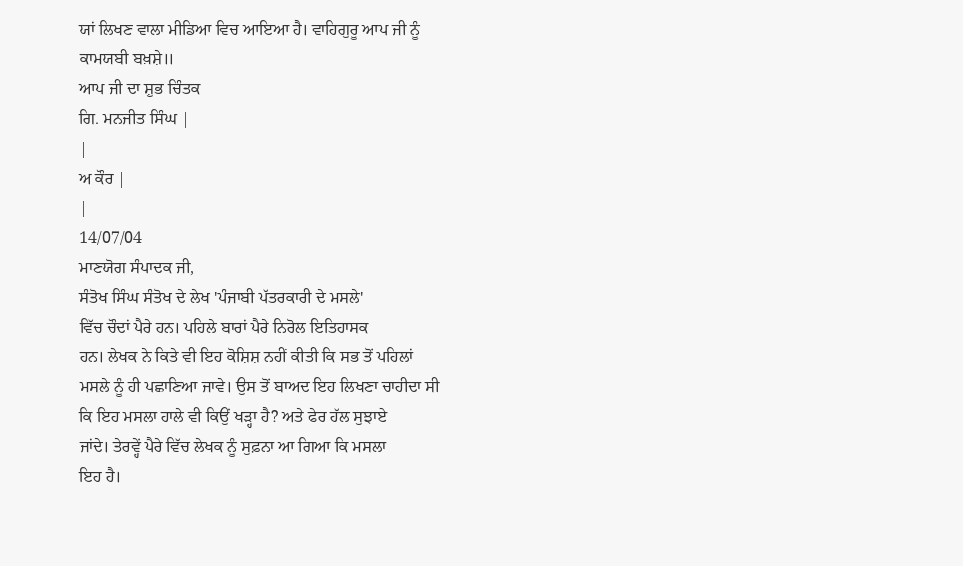ਯਾਂ ਲਿਖਣ ਵਾਲਾ ਮੀਡਿਆ ਵਿਚ ਆਇਆ ਹੈ। ਵਾਹਿਗੁਰੂ ਆਪ ਜੀ ਨੂੰ
ਕਾਮਯਬੀ ਬਖ਼ਸ਼ੇ॥
ਆਪ ਜੀ ਦਾ ਸ਼ੁਭ ਚਿੰਤਕ
ਗਿ. ਮਨਜੀਤ ਸਿੰਘ |
|
ਅ ਕੌਰ |
|
14/07/04
ਮਾਣਯੋਗ ਸੰਪਾਦਕ ਜੀ,
ਸੰਤੋਖ ਸਿੰਘ ਸੰਤੋਖ ਦੇ ਲੇਖ 'ਪੰਜਾਬੀ ਪੱਤਰਕਾਰੀ ਦੇ ਮਸਲੇ'
ਵਿੱਚ ਚੌਦਾਂ ਪੈਰੇ ਹਨ। ਪਹਿਲੇ ਬਾਰਾਂ ਪੈਰੇ ਨਿਰੋਲ ਇਤਿਹਾਸਕ
ਹਨ। ਲੇਖਕ ਨੇ ਕਿਤੇ ਵੀ ਇਹ ਕੋਸ਼ਿਸ਼ ਨਹੀਂ ਕੀਤੀ ਕਿ ਸਭ ਤੋਂ ਪਹਿਲਾਂ
ਮਸਲੇ ਨੂੰ ਹੀ ਪਛਾਣਿਆ ਜਾਵੇ। ਉਸ ਤੋਂ ਬਾਅਦ ਇਹ ਲਿਖਣਾ ਚਾਹੀਦਾ ਸੀ
ਕਿ ਇਹ ਮਸਲਾ ਹਾਲੇ ਵੀ ਕਿਉਂ ਖੜ੍ਹਾ ਹੈ? ਅਤੇ ਫੇਰ ਹੱਲ ਸੁਝਾਏ
ਜਾਂਦੇ। ਤੇਰਵ੍ਹੇਂ ਪੈਰੇ ਵਿੱਚ ਲੇਖਕ ਨੂੰ ਸੁਫ਼ਨਾ ਆ ਗਿਆ ਕਿ ਮਸਲਾ
ਇਹ ਹੈ।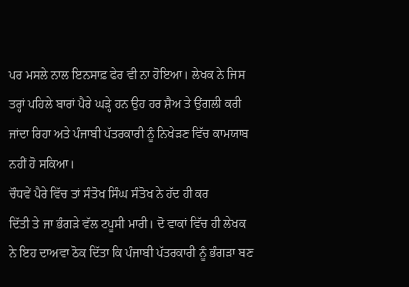ਪਰ ਮਸਲੇ ਨਾਲ ਇਨਸਾਫ਼ ਫੇਰ ਵੀ ਨਾ ਹੋਇਆ। ਲੇਖਕ ਨੇ ਜਿਸ
ਤਰ੍ਹਾਂ ਪਹਿਲੇ ਬਾਰਾਂ ਪੈਰੇ ਘੜ੍ਹੇ ਹਨ ਉਹ ਹਰ ਸ਼ੈਅ ਤੇ ਉਂਗਲੀ ਕਰੀ
ਜਾਂਦਾ ਰਿਹਾ ਅਤੇ ਪੰਜਾਬੀ ਪੱਤਰਕਾਰੀ ਨੂੰ ਨਿਖੇੜਣ ਵਿੱਚ ਕਾਮਯਾਬ
ਨਹੀਂ ਹੋ ਸਕਿਆ।
ਚੌਧਵੇਂ ਪੈਰੇ ਵਿੱਚ ਤਾਂ ਸੰਤੋਖ ਸਿੰਘ ਸੰਤੋਖ ਨੇ ਹੱਦ ਹੀ ਕਰ
ਦਿੱਤੀ ਤੇ ਜਾ ਭੰਗੜੇ ਵੱਲ ਟਪੂਸੀ ਮਾਰੀ। ਦੋ ਵਾਕਾਂ ਵਿੱਚ ਹੀ ਲੇਖਕ
ਨੇ ਇਹ ਦਾਅਵਾ ਠੋਕ ਦਿੱਤਾ ਕਿ ਪੰਜਾਬੀ ਪੱਤਰਕਾਰੀ ਨੂੰ ਭੰਗੜਾ ਬਣ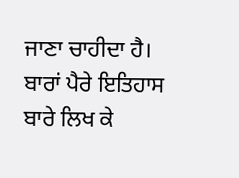ਜਾਣਾ ਚਾਹੀਦਾ ਹੈ। ਬਾਰਾਂ ਪੈਰੇ ਇਤਿਹਾਸ ਬਾਰੇ ਲਿਖ ਕੇ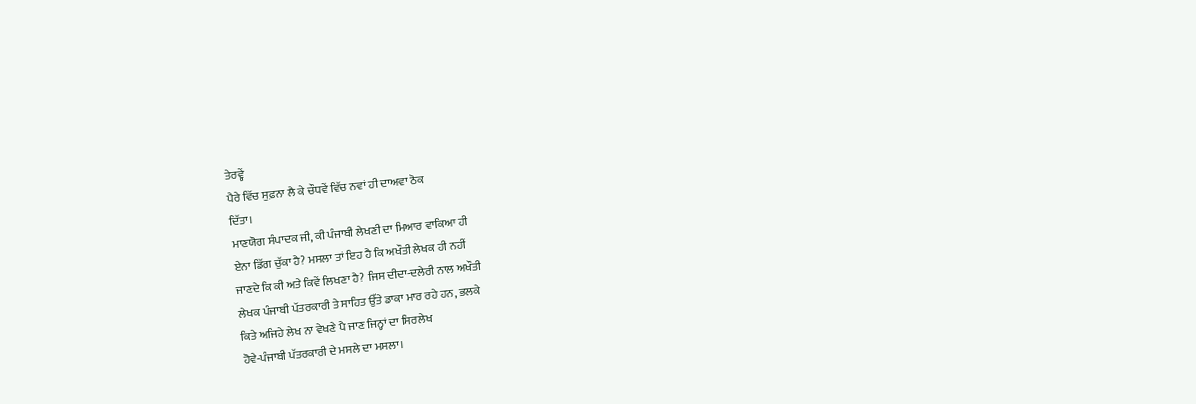ਤੇਰਵ੍ਹੇਂ
ਪੈਰੇ ਵਿੱਚ ਸੁਫ਼ਨਾ ਲੈ ਕੇ ਚੌਧਵੇਂ ਵਿੱਚ ਨਵਾਂ ਹੀ ਦਾਅਵਾ ਠੋਕ
ਦਿੱਤਾ।
ਮਾਣਯੋਗ ਸੰਪਾਦਕ ਜੀ, ਕੀ ਪੰਜਾਬੀ ਲੇਖਣੀ ਦਾ ਮਿਆਰ ਵਾਕਿਆ ਹੀ
ਏਨਾ ਡਿੱਗ ਚੁੱਕਾ ਹੈ? ਮਸਲਾ ਤਾਂ ਇਹ ਹੈ ਕਿ ਅਖੌਤੀ ਲੇਖਕ ਹੀ ਨਹੀਂ
ਜਾਣਦੇ ਕਿ ਕੀ ਅਤੇ ਕਿਵੇਂ ਲਿਖਣਾ ਹੈ? ਜਿਸ ਦੀਦਾ-ਦਲੇਰੀ ਨਾਲ ਅਖੌਤੀ
ਲੇਖਕ ਪੰਜਾਬੀ ਪੱਤਰਕਾਰੀ ਤੇ ਸਾਹਿਤ ਉੱਤੇ ਡਾਕਾ ਮਾਰ ਰਹੇ ਹਨ, ਭਲਕੇ
ਕਿਤੇ ਅਜਿਹੇ ਲੇਖ ਨਾ ਵੇਖਣੇ ਪੈ ਜਾਣ ਜਿਨ੍ਹਾਂ ਦਾ ਸਿਰਲੇਖ
ਹੋਵੇ-ਪੰਜਾਬੀ ਪੱਤਰਕਾਰੀ ਦੇ ਮਸਲੇ ਦਾ ਮਸਲਾ।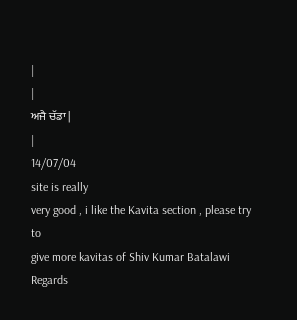|
|
ਅਜੈ ਚੱਡਾ |
|
14/07/04
site is really
very good , i like the Kavita section , please try to
give more kavitas of Shiv Kumar Batalawi
Regards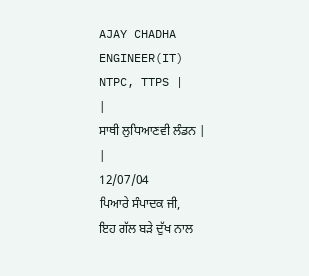AJAY CHADHA
ENGINEER(IT)
NTPC, TTPS |
|
ਸਾਥੀ ਲੁਧਿਆਣਵੀ ਲੰਡਨ |
|
12/07/04
ਪਿਆਰੇ ਸੰਪਾਦਕ ਜੀ,
ਇਹ ਗੱਲ ਬੜੇ ਦੁੱਖ ਨਾਲ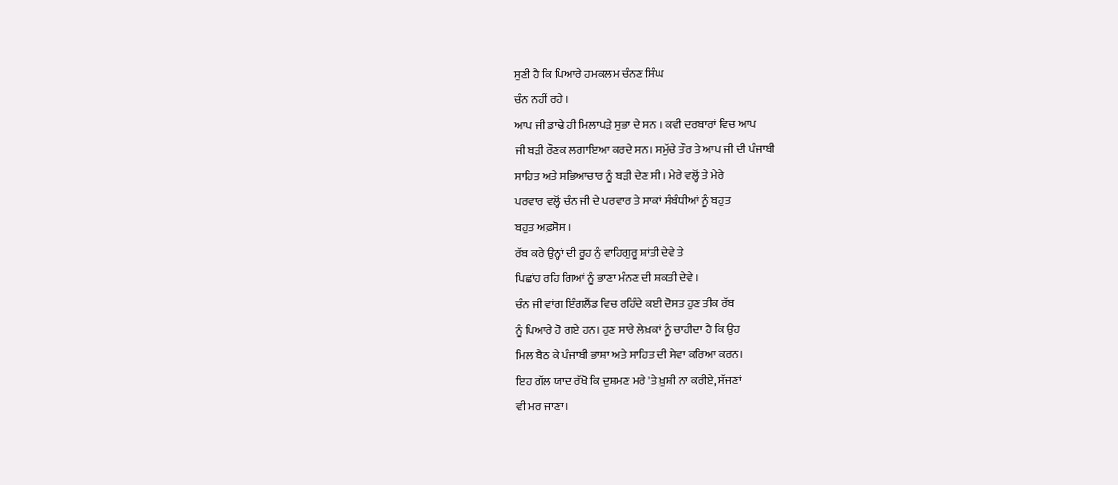ਸੁਣੀ ਹੈ ਕਿ ਪਿਆਰੇ ਹਮਕਲਮ ਚੰਨਣ ਸਿੰਘ
ਚੰਨ ਨਹੀਂ ਰਹੇ ।
ਆਪ ਜੀ ਡਾਢੇ ਹੀ ਮਿਲਾਪੜੇ ਸੁਭਾ ਦੇ ਸਨ । ਕਵੀ ਦਰਬਾਰਾਂ ਵਿਚ ਆਪ
ਜੀ ਬੜੀ ਰੌਣਕ ਲਗਾਇਆ ਕਰਦੇ ਸਨ। ਸਮੁੱਚੇ ਤੌਰ ਤੇ ਆਪ ਜੀ ਦੀ ਪੰਜਾਬੀ
ਸਾਹਿਤ ਅਤੇ ਸਭਿਆਚਾਰ ਨੂੰ ਬੜੀ ਦੇਣ ਸੀ । ਮੇਰੇ ਵਲ੍ਹੋਂ ਤੇ ਮੇਰੇ
ਪਰਵਾਰ ਵਲ੍ਹੋਂ ਚੰਨ ਜੀ ਦੇ ਪਰਵਾਰ ਤੇ ਸਾਕਾਂ ਸੰਬੰਧੀਆਂ ਨੂੰ ਬਹੁਤ
ਬਹੁਤ ਅਫ਼ਸੋਸ ।
ਰੱਬ ਕਰੇ ਉਨ੍ਹਾਂ ਦੀ ਰੂਹ ਨੁੰ ਵਾਹਿਗੁਰੂ ਸ਼ਾਂਤੀ ਦੇਵੇ ਤੇ
ਪਿਛਾਂਹ ਰਹਿ ਗਿਆਂ ਨੂੰ ਭਾਣਾ ਮੰਨਣ ਦੀ ਸ਼ਕਤੀ ਦੇਵੇ ।
ਚੰਨ ਜੀ ਵਾਂਗ ਇੰਗਲੈਂਡ ਵਿਚ ਰਹਿੰਦੇ ਕਈ ਦੋਸਤ ਹੁਣ ਤੀਕ ਰੱਬ
ਨੂੰ ਪਿਆਰੇ ਹੋ ਗਏ ਹਨ। ਹੁਣ ਸਾਰੇ ਲੇਖ਼ਕਾਂ ਨੂੰ ਚਾਹੀਦਾ ਹੈ ਕਿ ਉਹ
ਮਿਲ ਬੈਠ ਕੇ ਪੰਜਾਬੀ ਭਾਸ਼ਾ ਅਤੇ ਸਾਹਿਤ ਦੀ ਸੇਵਾ ਕਰਿਆ ਕਰਨ।
ਇਹ ਗੱਲ ਯਾਦ ਰੱਖੋ ਕਿ ਦੁਸ਼ਮਣ ਮਰੇ 'ਤੇ ਖ਼ੁਸ਼ੀ ਨਾ ਕਰੀਏ, ਸੱਜਣਾਂ
ਵੀ ਮਰ ਜਾਣਾ।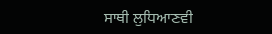ਸਾਥੀ ਲੁਧਿਆਣਵੀ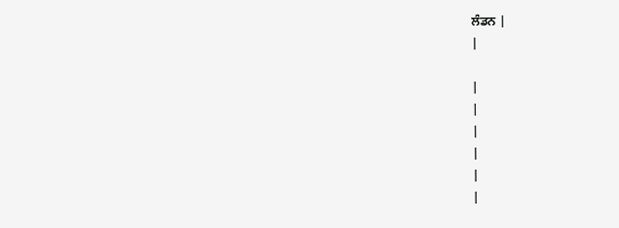ਲੰਡਨ |
|

|
|
|
|
|
|